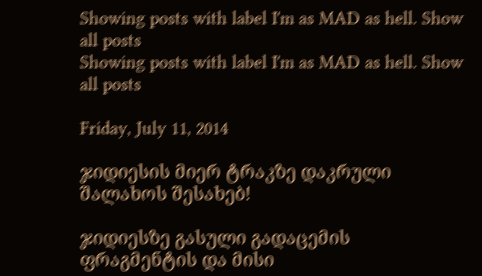Showing posts with label I'm as MAD as hell. Show all posts
Showing posts with label I'm as MAD as hell. Show all posts

Friday, July 11, 2014

ჯიდიესის მიერ ტრაკზე დაკრული შალახოს შესახებ!

ჯიდიესზე გასული გადაცემის ფრაგმენტის და მისი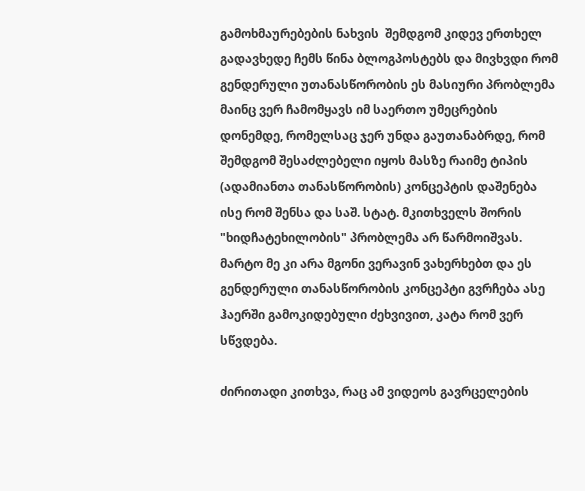გამოხმაურებების ნახვის  შემდგომ კიდევ ერთხელ გადავხედე ჩემს წინა ბლოგპოსტებს და მივხვდი რომ გენდერული უთანასწორობის ეს მასიური პრობლემა მაინც ვერ ჩამომყავს იმ საერთო უმეცრების დონემდე, რომელსაც ჯერ უნდა გაუთანაბრდე, რომ შემდგომ შესაძლებელი იყოს მასზე რაიმე ტიპის (ადამიანთა თანასწორობის) კონცეპტის დაშენება ისე რომ შენსა და საშ. სტატ. მკითხველს შორის "ხიდჩატეხილობის" პრობლემა არ წარმოიშვას. მარტო მე კი არა მგონი ვერავინ ვახერხებთ და ეს გენდერული თანასწორობის კონცეპტი გვრჩება ასე ჰაერში გამოკიდებული ძეხვივით, კატა რომ ვერ სწვდება.

ძირითადი კითხვა, რაც ამ ვიდეოს გავრცელების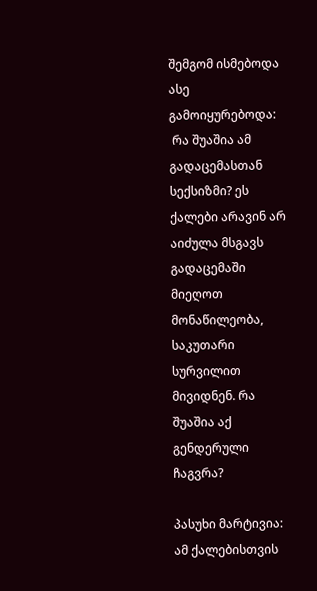შემგომ ისმებოდა ასე გამოიყურებოდა:
 რა შუაშია ამ გადაცემასთან სექსიზმი? ეს ქალები არავინ არ აიძულა მსგავს გადაცემაში მიეღოთ მონაწილეობა, საკუთარი სურვილით მივიდნენ. რა შუაშია აქ გენდერული ჩაგვრა?

პასუხი მარტივია: ამ ქალებისთვის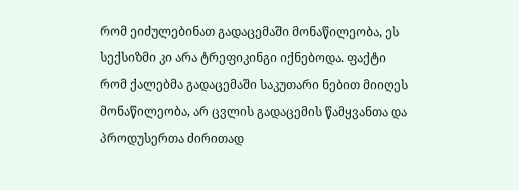რომ ეიძულებინათ გადაცემაში მონაწილეობა, ეს სექსიზმი კი არა ტრეფიკინგი იქნებოდა. ფაქტი რომ ქალებმა გადაცემაში საკუთარი ნებით მიიღეს მონაწილეობა, არ ცვლის გადაცემის წამყვანთა და პროდუსერთა ძირითად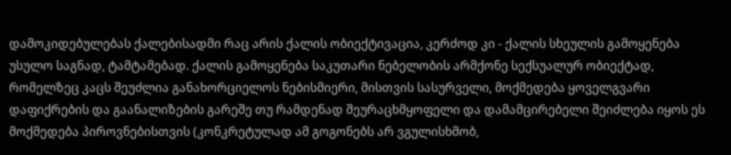დამოკიდებულებას ქალებისადმი რაც არის ქალის ობიექტივაცია, კერძოდ კი - ქალის სხეულის გამოყენება უსულო საგნად, ტამტამებად. ქალის გამოყენება საკუთარი ნებელობის არმქონე სექსუალურ ობიექტად, რომელზეც კაცს შეუძლია განახორციელოს ნებისმიერი, მისთვის სასურველი, მოქმედება ყოველგვარი დაფიქრების და გაანალიზების გარეშე თუ რამდენად შეურაცხმყოფელი და დამამცირებელი შეიძლება იყოს ეს მოქმედება პიროვნებისთვის (კონკრეტულად ამ გოგონებს არ ვგულისხმობ,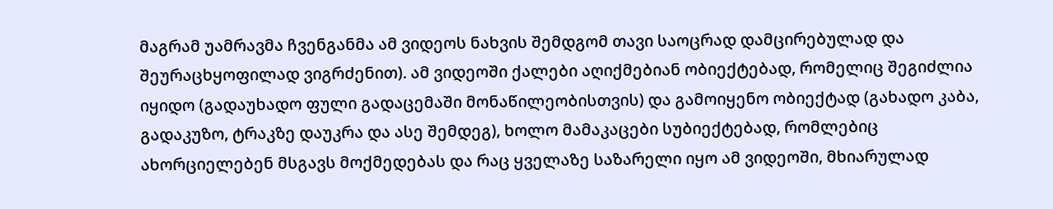მაგრამ უამრავმა ჩვენგანმა ამ ვიდეოს ნახვის შემდგომ თავი საოცრად დამცირებულად და შეურაცხყოფილად ვიგრძენით). ამ ვიდეოში ქალები აღიქმებიან ობიექტებად, რომელიც შეგიძლია იყიდო (გადაუხადო ფული გადაცემაში მონაწილეობისთვის) და გამოიყენო ობიექტად (გახადო კაბა, გადაკუზო, ტრაკზე დაუკრა და ასე შემდეგ), ხოლო მამაკაცები სუბიექტებად, რომლებიც ახორციელებენ მსგავს მოქმედებას და რაც ყველაზე საზარელი იყო ამ ვიდეოში, მხიარულად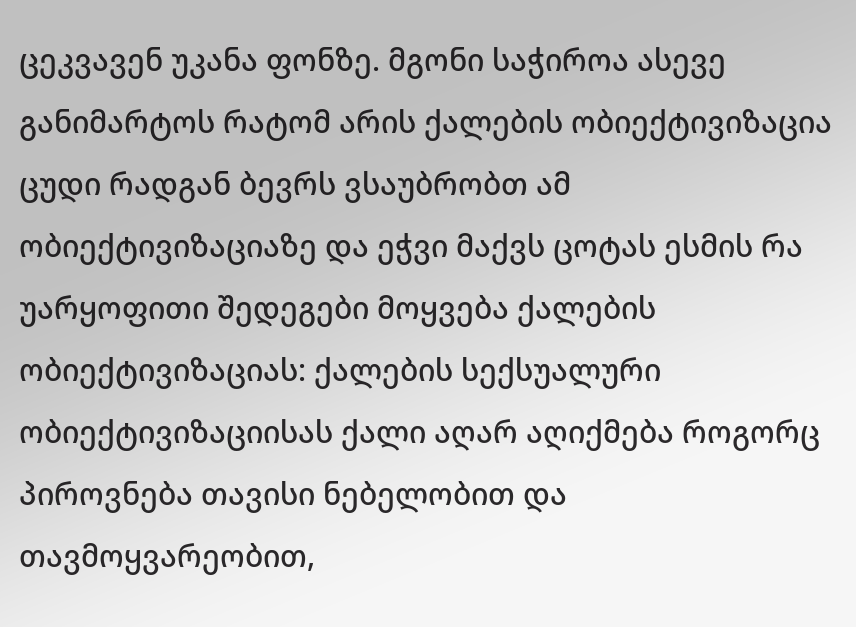ცეკვავენ უკანა ფონზე. მგონი საჭიროა ასევე განიმარტოს რატომ არის ქალების ობიექტივიზაცია ცუდი რადგან ბევრს ვსაუბრობთ ამ ობიექტივიზაციაზე და ეჭვი მაქვს ცოტას ესმის რა უარყოფითი შედეგები მოყვება ქალების ობიექტივიზაციას: ქალების სექსუალური ობიექტივიზაციისას ქალი აღარ აღიქმება როგორც პიროვნება თავისი ნებელობით და თავმოყვარეობით,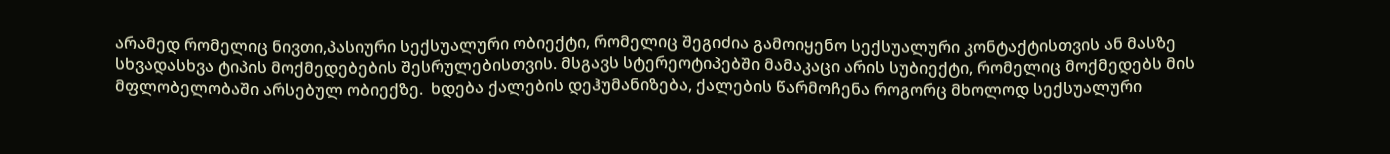არამედ რომელიც ნივთი,პასიური სექსუალური ობიექტი, რომელიც შეგიძია გამოიყენო სექსუალური კონტაქტისთვის ან მასზე სხვადასხვა ტიპის მოქმედებების შესრულებისთვის. მსგავს სტერეოტიპებში მამაკაცი არის სუბიექტი, რომელიც მოქმედებს მის მფლობელობაში არსებულ ობიექზე.  ხდება ქალების დეჰუმანიზება, ქალების წარმოჩენა როგორც მხოლოდ სექსუალური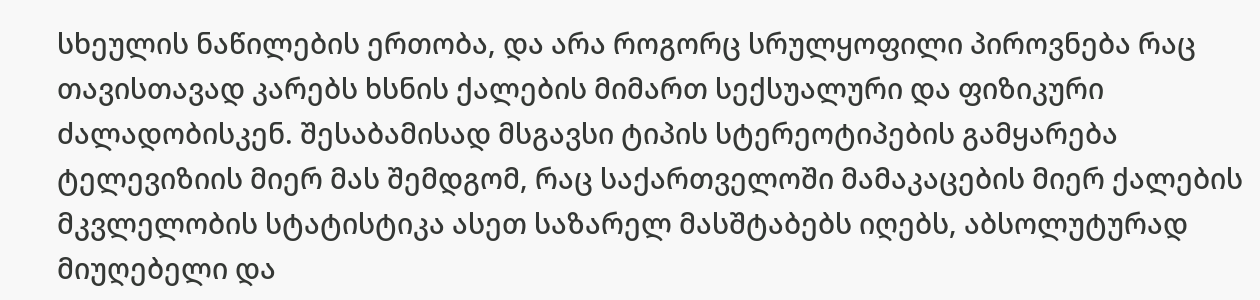სხეულის ნაწილების ერთობა, და არა როგორც სრულყოფილი პიროვნება რაც თავისთავად კარებს ხსნის ქალების მიმართ სექსუალური და ფიზიკური ძალადობისკენ. შესაბამისად მსგავსი ტიპის სტერეოტიპების გამყარება ტელევიზიის მიერ მას შემდგომ, რაც საქართველოში მამაკაცების მიერ ქალების მკვლელობის სტატისტიკა ასეთ საზარელ მასშტაბებს იღებს, აბსოლუტურად მიუღებელი და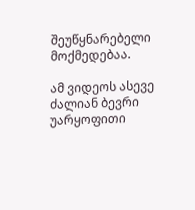შეუწყნარებელი მოქმედებაა.

ამ ვიდეოს ასევე ძალიან ბევრი უარყოფითი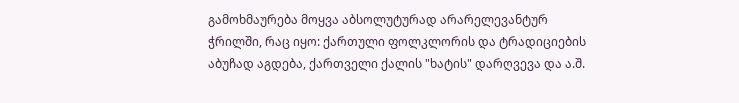გამოხმაურება მოყვა აბსოლუტურად არარელევანტურ ჭრილში, რაც იყო: ქართული ფოლკლორის და ტრადიციების აბუჩად აგდება, ქართველი ქალის "ხატის" დარღვევა და ა.შ.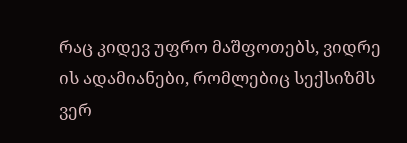რაც კიდევ უფრო მაშფოთებს, ვიდრე ის ადამიანები, რომლებიც სექსიზმს ვერ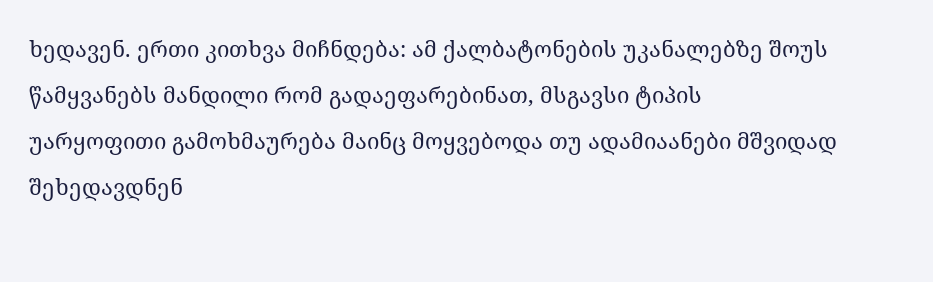ხედავენ. ერთი კითხვა მიჩნდება: ამ ქალბატონების უკანალებზე შოუს წამყვანებს მანდილი რომ გადაეფარებინათ, მსგავსი ტიპის უარყოფითი გამოხმაურება მაინც მოყვებოდა თუ ადამიაანები მშვიდად შეხედავდნენ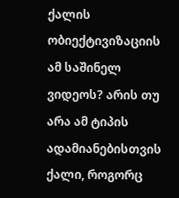ქალის ობიექტივიზაციის ამ საშინელ ვიდეოს? არის თუ არა ამ ტიპის ადამიანებისთვის ქალი, როგორც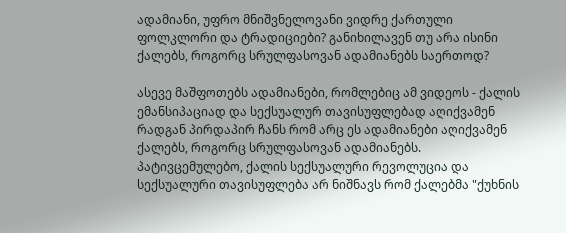ადამიანი, უფრო მნიშვნელოვანი ვიდრე ქართული ფოლკლორი და ტრადიციები? განიხილავენ თუ არა ისინი ქალებს, როგორც სრულფასოვან ადამიანებს საერთოდ?

ასევე მაშფოთებს ადამიანები, რომლებიც ამ ვიდეოს - ქალის ემანსიპაციად და სექსუალურ თავისუფლებად აღიქვამენ რადგან პირდაპირ ჩანს რომ არც ეს ადამიანები აღიქვამენ ქალებს, როგორც სრულფასოვან ადამიანებს. პატივცემულებო, ქალის სექსუალური რევოლუცია და სექსუალური თავისუფლება არ ნიშნავს რომ ქალებმა "ქუხნის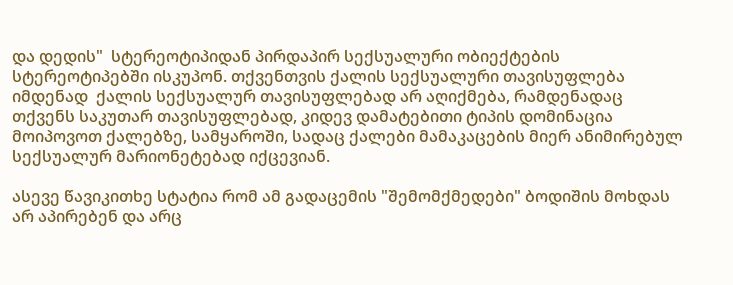და დედის"  სტერეოტიპიდან პირდაპირ სექსუალური ობიექტების სტერეოტიპებში ისკუპონ. თქვენთვის ქალის სექსუალური თავისუფლება იმდენად  ქალის სექსუალურ თავისუფლებად არ აღიქმება, რამდენადაც თქვენს საკუთარ თავისუფლებად, კიდევ დამატებითი ტიპის დომინაცია მოიპოვოთ ქალებზე, სამყაროში, სადაც ქალები მამაკაცების მიერ ანიმირებულ სექსუალურ მარიონეტებად იქცევიან.

ასევე წავიკითხე სტატია რომ ამ გადაცემის "შემომქმედები" ბოდიშის მოხდას არ აპირებენ და არც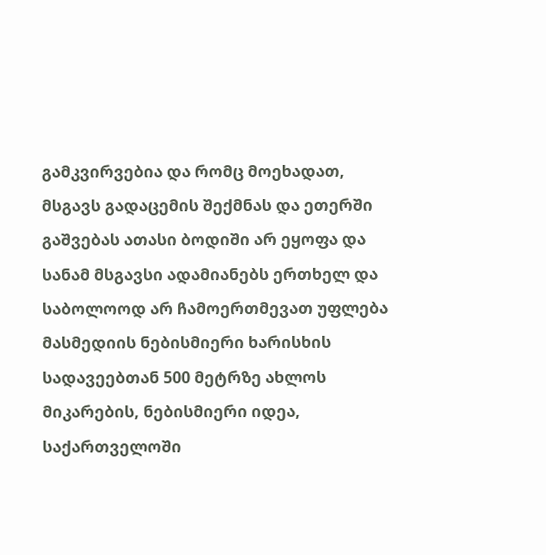გამკვირვებია და რომც მოეხადათ, მსგავს გადაცემის შექმნას და ეთერში გაშვებას ათასი ბოდიში არ ეყოფა და სანამ მსგავსი ადამიანებს ერთხელ და საბოლოოდ არ ჩამოერთმევათ უფლება მასმედიის ნებისმიერი ხარისხის სადავეებთან 500 მეტრზე ახლოს მიკარების, ნებისმიერი იდეა, საქართველოში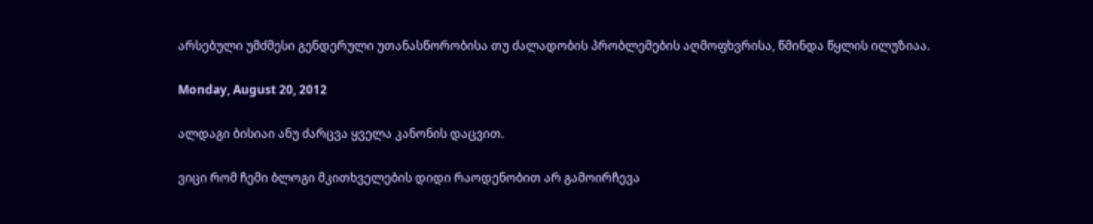არსებული უმძმესი გენდერული უთანასწორობისა თუ ძალადობის პრობლემების აღმოფხვრისა, წმინდა წყლის ილუზიაა.

Monday, August 20, 2012

ალდაგი ბისიაი ანუ ძარცვა ყველა კანონის დაცვით.

ვიცი რომ ჩემი ბლოგი მკითხველების დიდი რაოდენობით არ გამოირჩევა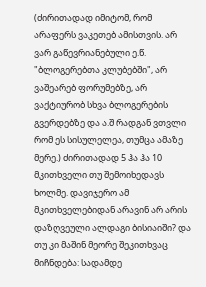(ძირითადად იმიტომ, რომ არაფერს ვაკეთებ ამისთვის. არ ვარ გაწევრიანებული ე.წ. "ბლოგერებთა კლუბებში", არ ვაშეარებ ფორუმებზე, არ ვაქტიურობ სხვა ბლოგერების გვერდებზე და ა.შ რადგან ვთვლი რომ ეს სისულელეა, თუმცა ამაზე მერე.) ძირითადად 5 ჰა ჰა 10 მკითხველი თუ შემოიხედავს ხოლმე. დავიჯერო ამ მკითხველებიდან არავინ არ არის დაზღვეული ალდაგი ბისიაიში? და თუ კი მაშინ მეორე შეკითხვაც მიჩნდება: სადამდე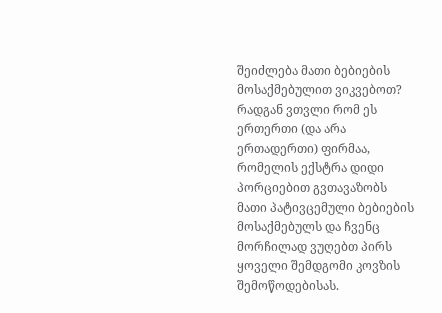შეიძლება მათი ბებიების მოსაქმებულით ვიკვებოთ? რადგან ვთვლი რომ ეს ერთერთი (და არა ერთადერთი) ფირმაა, რომელის ექსტრა დიდი პორციებით გვთავაზობს მათი პატივცემული ბებიების მოსაქმებულს და ჩვენც მორჩილად ვუღებთ პირს ყოველი შემდგომი კოვზის შემოწოდებისას.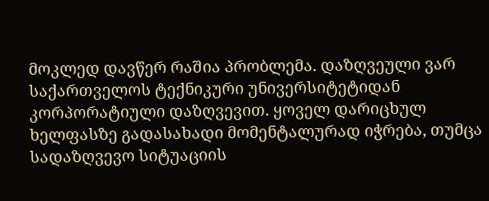მოკლედ დავწერ რაშია პრობლემა. დაზღვეული ვარ საქართველოს ტექნიკური უნივერსიტეტიდან კორპორატიული დაზღვევით. ყოველ დარიცხულ ხელფასზე გადასახადი მომენტალურად იჭრება, თუმცა სადაზღვევო სიტუაციის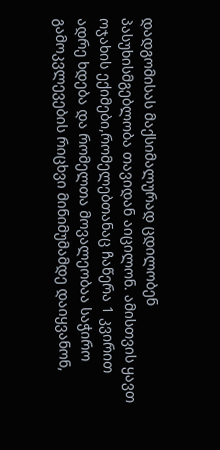დადგომისას მაქსიმალურად ცდილობენ პასუხისმგებლობა თავიდან აიცილონ. ამისთვის ყავთ ოჯახის ექიმები,რომელებთანაც ჩაწერა 1 კვირით ადრე ხდება და რომელთა მოვალეობაა საჭირო გამოკვლევების რიცხვი მინიმუმამდე დაიყვანონ,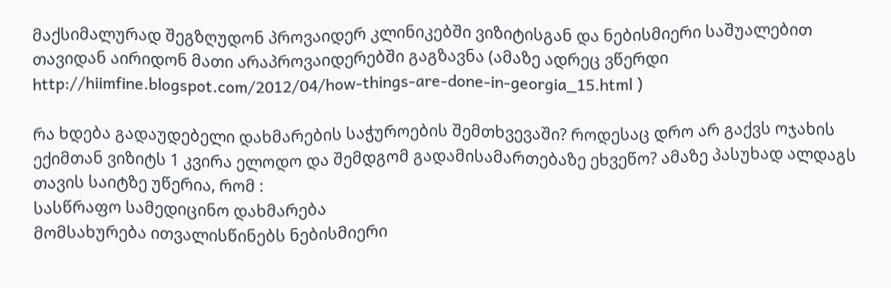მაქსიმალურად შეგზღუდონ პროვაიდერ კლინიკებში ვიზიტისგან და ნებისმიერი საშუალებით თავიდან აირიდონ მათი არაპროვაიდერებში გაგზავნა (ამაზე ადრეც ვწერდი http://hiimfine.blogspot.com/2012/04/how-things-are-done-in-georgia_15.html )

რა ხდება გადაუდებელი დახმარების საჭუროების შემთხვევაში? როდესაც დრო არ გაქვს ოჯახის ექიმთან ვიზიტს 1 კვირა ელოდო და შემდგომ გადამისამართებაზე ეხვეწო? ამაზე პასუხად ალდაგს თავის საიტზე უწერია, რომ :
სასწრაფო სამედიცინო დახმარება
მომსახურება ითვალისწინებს ნებისმიერი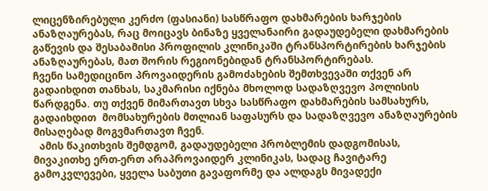ლიცენზირებული კერძო (ფასიანი) სასწრაფო დახმარების ხარჯების ანაზღაურებას, რაც მოიცავს ბინაზე ყველანაირი გადაუდებელი დახმარების გაწევის და შესაბამისი პროფილის კლინიკაში ტრანსპორტირების ხარჯების ანაზღაურებას, მათ შორის რეგიონებიდან ტრანსპორტირებას.
ჩვენი სამედიცინო პროვაიდერის გამოძახების შემთხვევაში თქვენ არ გადაიხდით თანხას, საკმარისი იქნება მხოლოდ სადაზღვევო პოლისის წარდგენა. თუ თქვენ მიმართავთ სხვა სასწრაფო დახმარების სამსახურს, გადაიხდით  მომსახურების მთლიან საფასურს და სადაზღვევო ანაზღაურების მისაღებად მოგვმართავთ ჩვენ.
  ამის წაკითხვის შემდგომ, გადაუდებელი პრობლემის დადგომისას, მივაკითხე ერთ-ერთ არაპროვაიდერ კლინიკას, სადაც ჩავიტარე გამოკვლევები, ყველა საბუთი გავაფორმე და ალდაგს მივადექი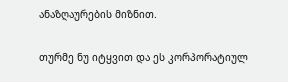ანაზღაურების მიზნით.

თურმე ნუ იტყვით და ეს კორპორატიულ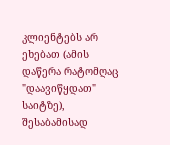კლიენტებს არ ეხებათ (ამის დაწერა რატომღაც "დაავიწყდათ" საიტზე), შესაბამისად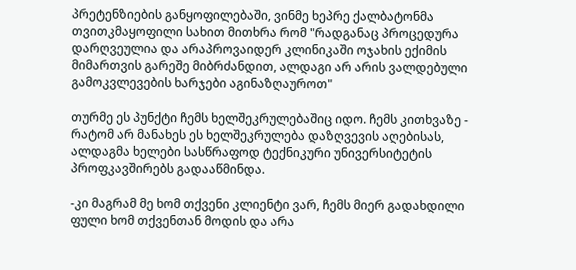პრეტენზიების განყოფილებაში, ვინმე ხეპრე ქალბატონმა თვითკმაყოფილი სახით მითხრა რომ "რადგანაც პროცედურა დარღვეულია და არაპროვაიდერ კლინიკაში ოჯახის ექიმის მიმართვის გარეშე მიბრძანდით, ალდაგი არ არის ვალდებული გამოკვლევების ხარჯები აგინაზღაუროთ"

თურმე ეს პუნქტი ჩემს ხელშეკრულებაშიც იდო. ჩემს კითხვაზე - რატომ არ მანახეს ეს ხელშეკრულება დაზღვევის აღებისას, ალდაგმა ხელები სასწრაფოდ ტექნიკური უნივერსიტეტის პროფკავშირებს გადააწმინდა.

-კი მაგრამ მე ხომ თქვენი კლიენტი ვარ, ჩემს მიერ გადახდილი ფული ხომ თქვენთან მოდის და არა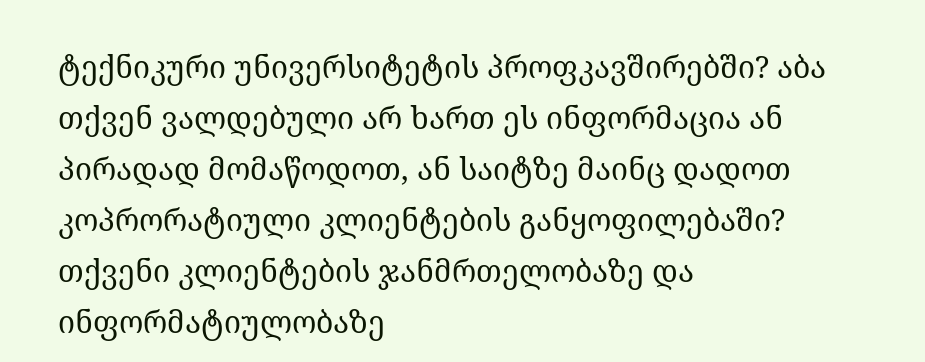ტექნიკური უნივერსიტეტის პროფკავშირებში? აბა თქვენ ვალდებული არ ხართ ეს ინფორმაცია ან პირადად მომაწოდოთ, ან საიტზე მაინც დადოთ კოპრორატიული კლიენტების განყოფილებაში? თქვენი კლიენტების ჯანმრთელობაზე და ინფორმატიულობაზე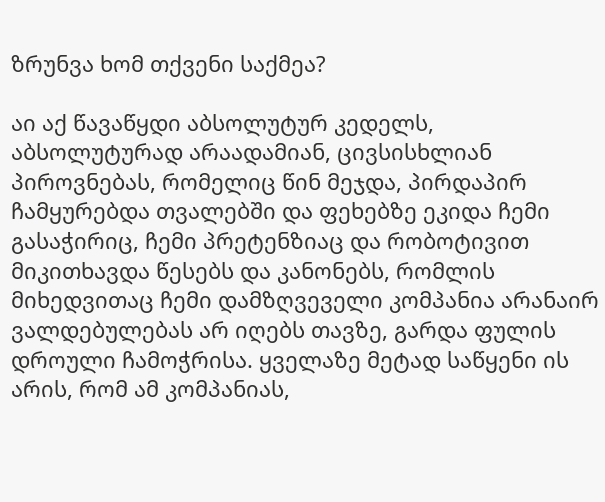ზრუნვა ხომ თქვენი საქმეა?

აი აქ წავაწყდი აბსოლუტურ კედელს, აბსოლუტურად არაადამიან, ცივსისხლიან პიროვნებას, რომელიც წინ მეჯდა, პირდაპირ ჩამყურებდა თვალებში და ფეხებზე ეკიდა ჩემი გასაჭირიც, ჩემი პრეტენზიაც და რობოტივით მიკითხავდა წესებს და კანონებს, რომლის მიხედვითაც ჩემი დამზღვეველი კომპანია არანაირ ვალდებულებას არ იღებს თავზე, გარდა ფულის დროული ჩამოჭრისა. ყველაზე მეტად საწყენი ის არის, რომ ამ კომპანიას,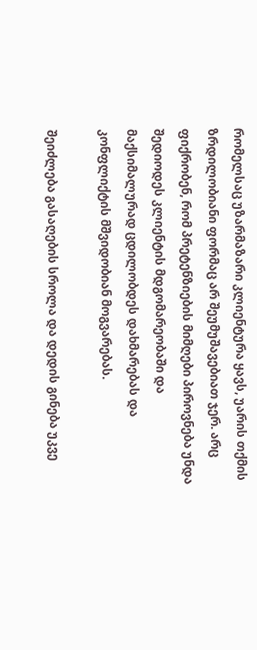რომელსაც უზარმაზარი კლიენტურა ყავს, უარის თქმის ზრდილობიანი ფორმაც არ შეუმუშავებიათ ჯერ. არც ფიქრობენ, რომ პრეტენზიების მიმღები პიროვნება უნდა შედიოდეს კლიენტის მდგომარეობაში და მაქსიმალურად ცდილობდეს დახმარებას და კონფლიქტის მშვიდობიან მოგვარებას.

შეიძლება გასაღების სროლა და დედის გინება უკვე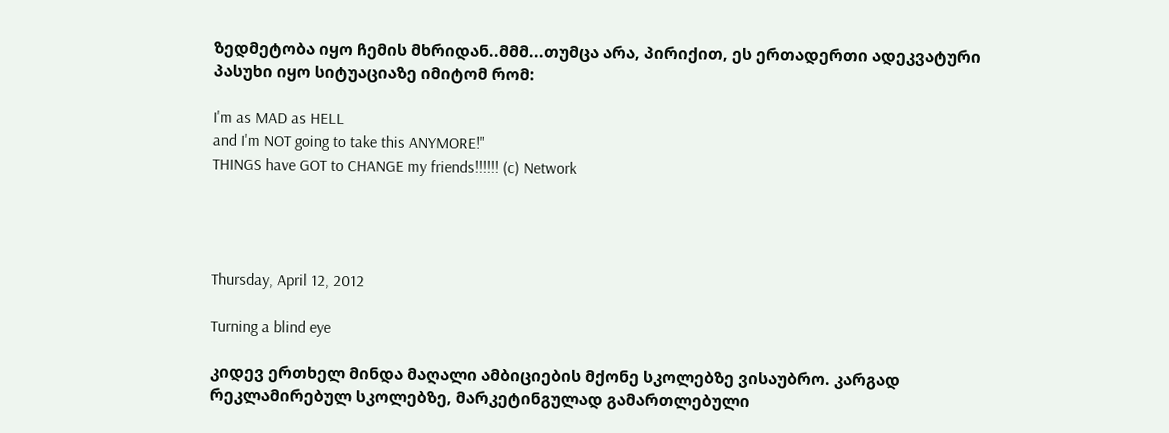ზედმეტობა იყო ჩემის მხრიდან..მმმ...თუმცა არა, პირიქით, ეს ერთადერთი ადეკვატური პასუხი იყო სიტუაციაზე იმიტომ რომ:

I'm as MAD as HELL
and I'm NOT going to take this ANYMORE!"
THINGS have GOT to CHANGE my friends!!!!!! (c) Network




Thursday, April 12, 2012

Turning a blind eye

კიდევ ერთხელ მინდა მაღალი ამბიციების მქონე სკოლებზე ვისაუბრო. კარგად რეკლამირებულ სკოლებზე, მარკეტინგულად გამართლებული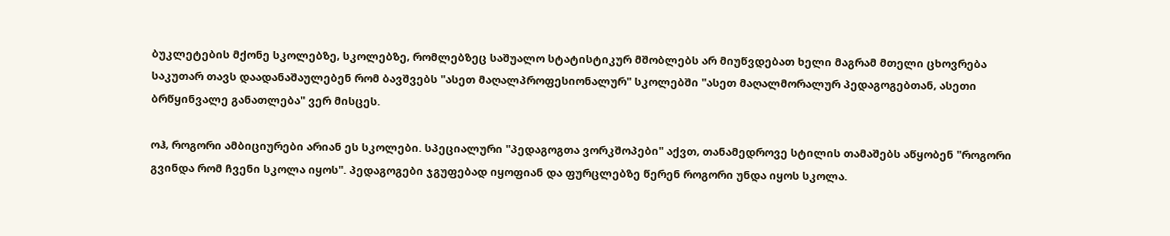ბუკლეტების მქონე სკოლებზე, სკოლებზე, რომლებზეც საშუალო სტატისტიკურ მშობლებს არ მიუწვდებათ ხელი მაგრამ მთელი ცხოვრება საკუთარ თავს დაადანაშაულებენ რომ ბავშვებს "ასეთ მაღალპროფესიონალურ" სკოლებში "ასეთ მაღალმორალურ პედაგოგებთან, ასეთი ბრწყინვალე განათლება" ვერ მისცეს.

ოჰ, როგორი ამბიციურები არიან ეს სკოლები. სპეციალური "პედაგოგთა ვორკშოპები" აქვთ, თანამედროვე სტილის თამაშებს აწყობენ "როგორი გვინდა რომ ჩვენი სკოლა იყოს". პედაგოგები ჯგუფებად იყოფიან და ფურცლებზე წერენ როგორი უნდა იყოს სკოლა.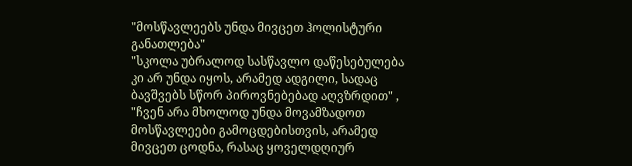"მოსწავლეებს უნდა მივცეთ ჰოლისტური განათლება"
"სკოლა უბრალოდ სასწავლო დაწესებულება კი არ უნდა იყოს, არამედ ადგილი, სადაც ბავშვებს სწორ პიროვნებებად აღვზრდით" ,
"ჩვენ არა მხოლოდ უნდა მოვამზადოთ მოსწავლეები გამოცდებისთვის, არამედ მივცეთ ცოდნა, რასაც ყოველდღიურ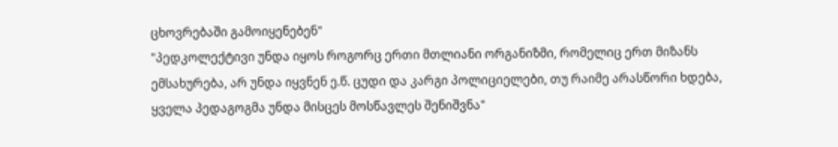ცხოვრებაში გამოიყენებენ"
"პედკოლექტივი უნდა იყოს როგორც ერთი მთლიანი ორგანიზმი, რომელიც ერთ მიზანს ემსახურება, არ უნდა იყვნენ ე.წ. ცუდი და კარგი პოლიციელები, თუ რაიმე არასწორი ხდება, ყველა პედაგოგმა უნდა მისცეს მოსწავლეს შენიშვნა"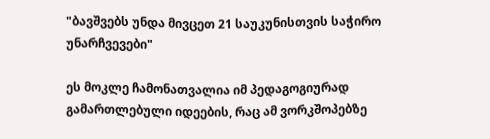"ბავშვებს უნდა მივცეთ 21 საუკუნისთვის საჭირო უნარჩვევები"

ეს მოკლე ჩამონათვალია იმ პედაგოგიურად გამართლებული იდეების, რაც ამ ვორკშოპებზე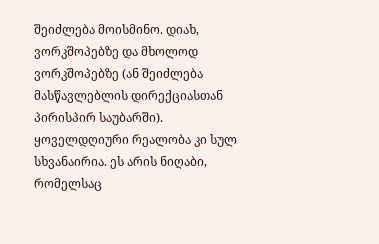შეიძლება მოისმინო. დიახ, ვორკშოპებზე და მხოლოდ ვორკშოპებზე (ან შეიძლება მასწავლებლის დირექციასთან პირისპირ საუბარში). ყოველდღიური რეალობა კი სულ სხვანაირია. ეს არის ნიღაბი, რომელსაც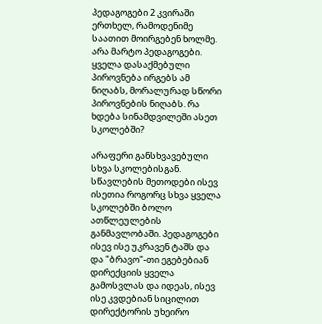პედაგოგები 2 კვირაში ერთხელ, რამოდენიმე საათით მოირგებენ ხოლმე. არა მარტო პედაგოგები. ყველა დასაქმებული პიროვნება ირგებს ამ ნიღაბს, მორალურად სწორი პიროვნების ნიღაბს. რა ხდება სინამდვილეში ასეთ სკოლებში?

არაფერი განსხვავებული სხვა სკოლებისგან. სწავლების მეთოდები ისევ ისეთია როგორც სხვა ყველა სკოლებში ბოლო ათწლეულების განმავლობაში. პედაგოგები ისევ ისე უკრავენ ტაშს და და "ბრავო"-თი ეგებებიან დირექციის ყველა გამოსვლას და იდეას, ისევ ისე კვდებიან სიცილით დირექტორის უხეირო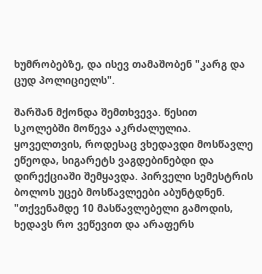ხუმრობებზე, და ისევ თამაშობენ "კარგ და ცუდ პოლიციელს".

შარშან მქონდა შემთხვევა. წესით სკოლებში მოწევა აკრძალულია. ყოველთვის, როდესაც ვხედავდი მოსწავლე ეწეოდა, სიგარეტს ვაგდებინებდი და დირექციაში შემყავდა. პირველი სემესტრის ბოლოს უცებ მოსწავლეები აბუნტდნენ. "თქვენამდე 10 მასწავლებელი გამოდის, ხედავს რო ვეწევით და არაფერს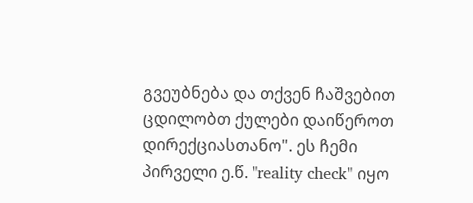გვეუბნება და თქვენ ჩაშვებით ცდილობთ ქულები დაიწეროთ დირექციასთანო". ეს ჩემი პირველი ე.წ. "reality check" იყო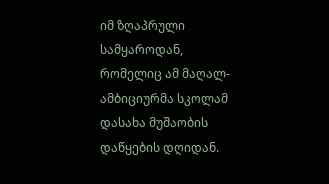იმ ზღაპრული სამყაროდან, რომელიც ამ მაღალ-ამბიციურმა სკოლამ დასახა მუშაობის დაწყების დღიდან.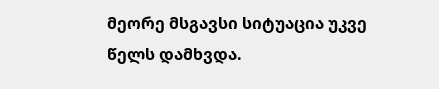მეორე მსგავსი სიტუაცია უკვე წელს დამხვდა.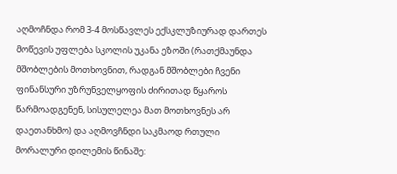აღმოჩნდა რომ 3-4 მოსწავლეს ექსკლუზიურად დართეს მოწევის უფლება სკოლის უკანა ეზოში (რათქმაუნდა მშობლების მოთხოვნით, რადგან მშობლები ჩვენი ფინანსური უზრუნველყოფის ძირითად წყაროს წარმოადგენენ, სისულელეა მათ მოთხოვნეს არ დაეთანხმო) და აღმოვჩნდი საკმაოდ რთული მორალური დილემის წინაშე: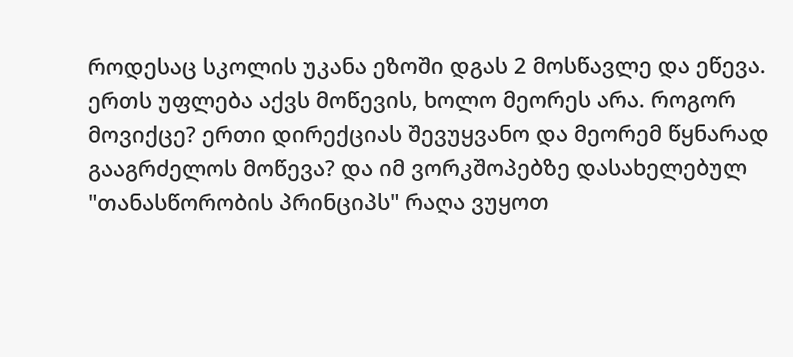როდესაც სკოლის უკანა ეზოში დგას 2 მოსწავლე და ეწევა. ერთს უფლება აქვს მოწევის, ხოლო მეორეს არა. როგორ მოვიქცე? ერთი დირექციას შევუყვანო და მეორემ წყნარად გააგრძელოს მოწევა? და იმ ვორკშოპებზე დასახელებულ "თანასწორობის პრინციპს" რაღა ვუყოთ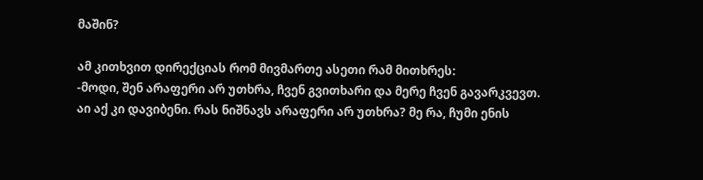მაშინ?

ამ კითხვით დირექციას რომ მივმართე ასეთი რამ მითხრეს:
-მოდი, შენ არაფერი არ უთხრა, ჩვენ გვითხარი და მერე ჩვენ გავარკვევთ.
აი აქ კი დავიბენი. რას ნიშნავს არაფერი არ უთხრა? მე რა, ჩუმი ენის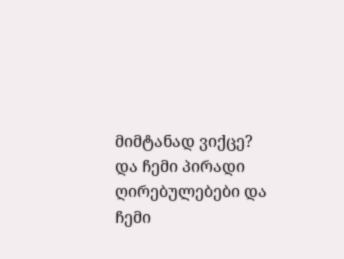მიმტანად ვიქცე? და ჩემი პირადი ღირებულებები და ჩემი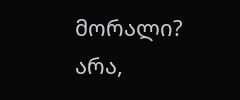მორალი? არა,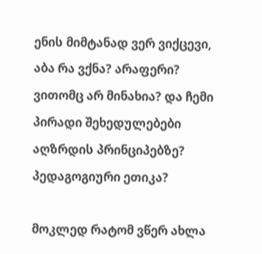ენის მიმტანად ვერ ვიქცევი, აბა რა ვქნა? არაფერი? ვითომც არ მინახია? და ჩემი პირადი შეხედულებები აღზრდის პრინციპებზე? პედაგოგიური ეთიკა?

მოკლედ რატომ ვწერ ახლა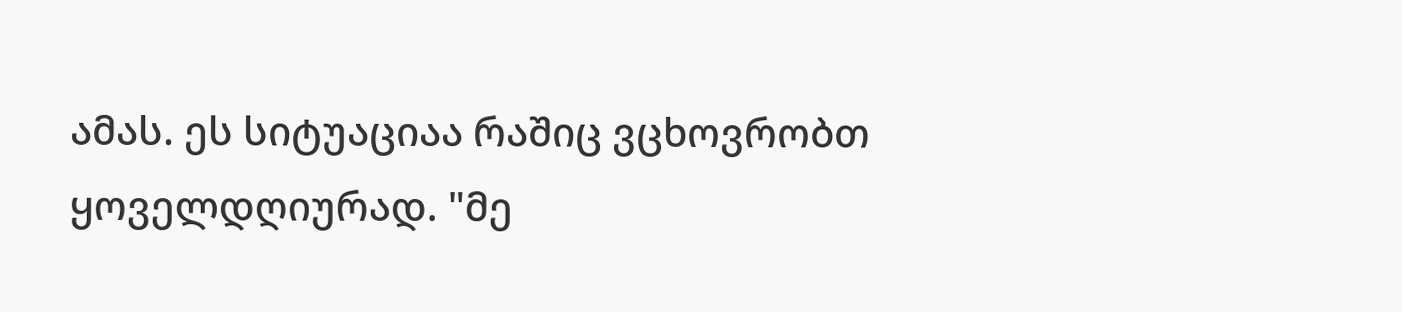ამას. ეს სიტუაციაა რაშიც ვცხოვრობთ ყოველდღიურად. "მე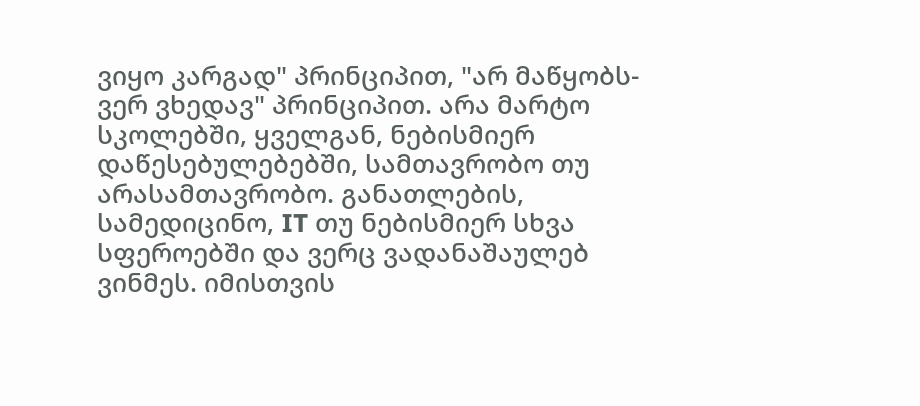ვიყო კარგად" პრინციპით, "არ მაწყობს-ვერ ვხედავ" პრინციპით. არა მარტო სკოლებში, ყველგან, ნებისმიერ დაწესებულებებში, სამთავრობო თუ არასამთავრობო. განათლების, სამედიცინო, IT თუ ნებისმიერ სხვა სფეროებში და ვერც ვადანაშაულებ ვინმეს. იმისთვის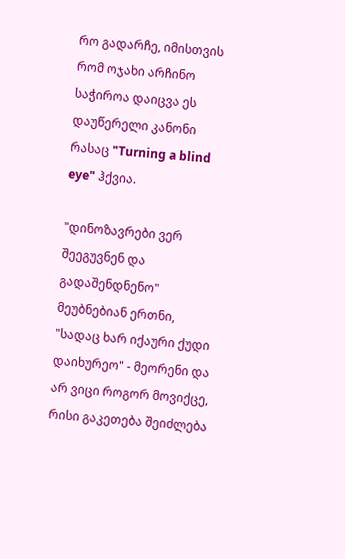რო გადარჩე, იმისთვის რომ ოჯახი არჩინო საჭიროა დაიცვა ეს დაუწერელი კანონი რასაც "Turning a blind eye" ჰქვია.

"დინოზავრები ვერ შეეგუვნენ და გადაშენდნენო" მეუბნებიან ერთნი, "სადაც ხარ იქაური ქუდი დაიხურეო" - მეორენი და არ ვიცი როგორ მოვიქცე, რისი გაკეთება შეიძლება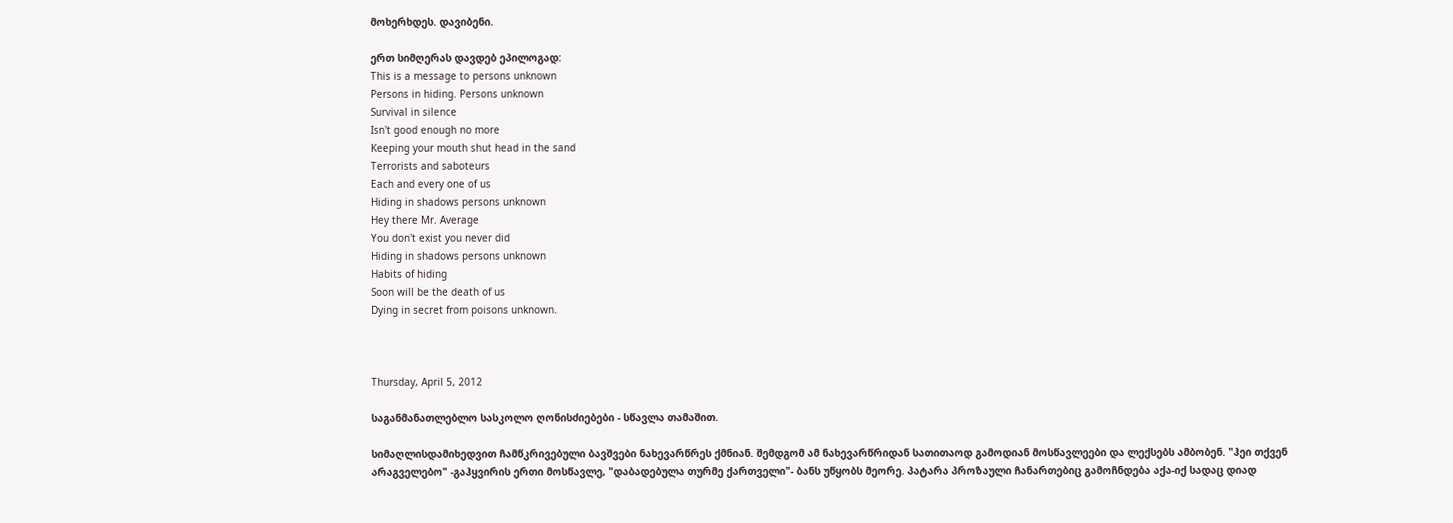მოხერხდეს. დავიბენი.

ერთ სიმღერას დავდებ ეპილოგად:
This is a message to persons unknown
Persons in hiding. Persons unknown
Survival in silence
Isn't good enough no more
Keeping your mouth shut head in the sand
Terrorists and saboteurs
Each and every one of us
Hiding in shadows persons unknown
Hey there Mr. Average
You don't exist you never did
Hiding in shadows persons unknown
Habits of hiding
Soon will be the death of us
Dying in secret from poisons unknown.



Thursday, April 5, 2012

საგანმანათლებლო სასკოლო ღონისძიებები - სწავლა თამაშით.

სიმაღლისდამიხედვით ჩამწკრივებული ბავშვები ნახევარწრეს ქმნიან. შემდგომ ამ ნახევარწრიდან სათითაოდ გამოდიან მოსწავლეები და ლექსებს ამბობენ. "ჰეი თქვენ არაგველებო" -გაჰყვირის ერთი მოსწავლე, "დაბადებულა თურმე ქართველი"- ბანს უწყობს მეორე. პატარა პროზაული ჩანართებიც გამოჩნდება აქა-იქ სადაც დიად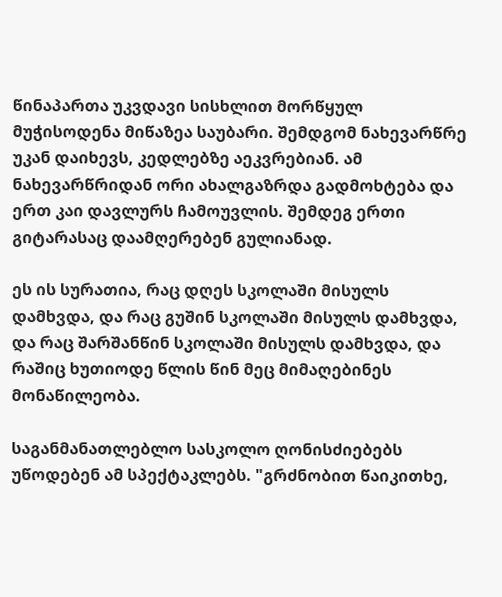წინაპართა უკვდავი სისხლით მორწყულ მუჭისოდენა მიწაზეა საუბარი. შემდგომ ნახევარწრე უკან დაიხევს, კედლებზე აეკვრებიან. ამ ნახევარწრიდან ორი ახალგაზრდა გადმოხტება და ერთ კაი დავლურს ჩამოუვლის. შემდეგ ერთი გიტარასაც დაამღერებენ გულიანად.

ეს ის სურათია, რაც დღეს სკოლაში მისულს დამხვდა, და რაც გუშინ სკოლაში მისულს დამხვდა, და რაც შარშანწინ სკოლაში მისულს დამხვდა, და რაშიც ხუთიოდე წლის წინ მეც მიმაღებინეს მონაწილეობა.

საგანმანათლებლო სასკოლო ღონისძიებებს უწოდებენ ამ სპექტაკლებს. "გრძნობით წაიკითხე,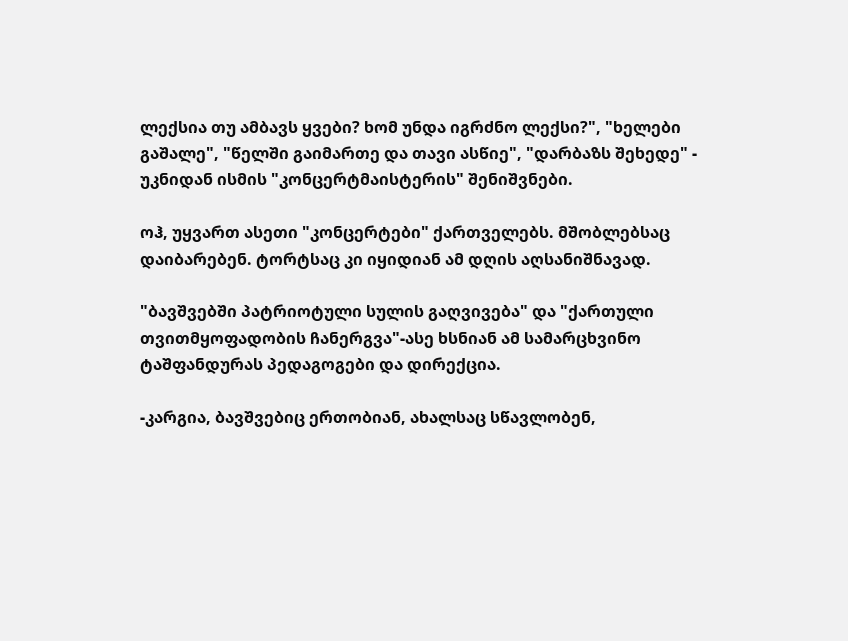ლექსია თუ ამბავს ყვები? ხომ უნდა იგრძნო ლექსი?", "ხელები გაშალე", "წელში გაიმართე და თავი ასწიე", "დარბაზს შეხედე" - უკნიდან ისმის "კონცერტმაისტერის" შენიშვნები.

ოჰ, უყვართ ასეთი "კონცერტები" ქართველებს. მშობლებსაც დაიბარებენ. ტორტსაც კი იყიდიან ამ დღის აღსანიშნავად.

"ბავშვებში პატრიოტული სულის გაღვივება" და "ქართული თვითმყოფადობის ჩანერგვა"-ასე ხსნიან ამ სამარცხვინო ტაშფანდურას პედაგოგები და დირექცია.

-კარგია, ბავშვებიც ერთობიან, ახალსაც სწავლობენ,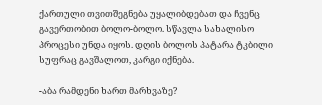ქართული თვითშეგნება უყალიბდებათ და ჩვენც გავერთობით ბოლო-ბოლო. სწავლა სახალისო პროცესი უნდა იყოს. დღის ბოლოს პატარა ტკბილი სუფრაც გავშალოთ, კარგი იქნება.

-აბა რამდენი ხართ მარხვაზე?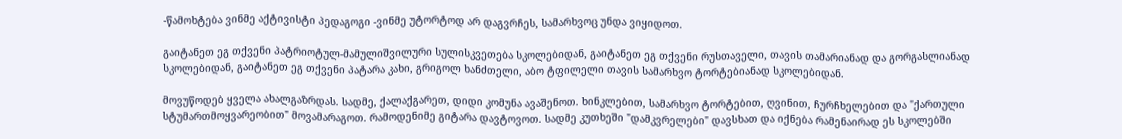-წამოხტება ვინმე აქტივისტი პედაგოგი -ვინმე უტორტოდ არ დაგვრჩეს, სამარხვოც უნდა ვიყიდოთ.

გაიტანეთ ეგ თქვენი პატრიოტულ-მამულიშვილური სულისკვეთება სკოლებიდან, გაიტანეთ ეგ თქვენი რუსთაველი, თავის თამარიანად და გორგასლიანად სკოლებიდან, გაიტანეთ ეგ თქვენი პატარა კახი, გრიგოლ ხანძთელი, აბო ტფილელი თავის სამარხვო ტორტებიანად სკოლებიდან.

მოვუწოდებ ყველა ახალგაზრდას. სადმე, ქალაქგარეთ, დიდი კომუნა ავაშენოთ. ხინკლებით, სამარხვო ტორტებით, ღვინით, ჩურჩხელებით და "ქართული სტუმართმოყვარეობით" მოვამარაგოთ. რამოდენიმე გიტარა დავტოვოთ. სადმე კუთხეში "დამკვრელები" დავსხათ და იქნება რამენაირად ეს სკოლებში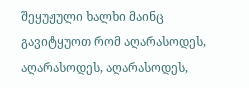შეყუჟული ხალხი მაინც გავიტყუოთ რომ აღარასოდეს, აღარასოდეს, აღარასოდეს,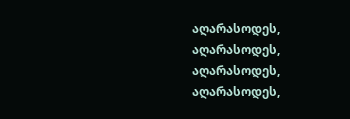აღარასოდეს, აღარასოდეს, აღარასოდეს, აღარასოდეს,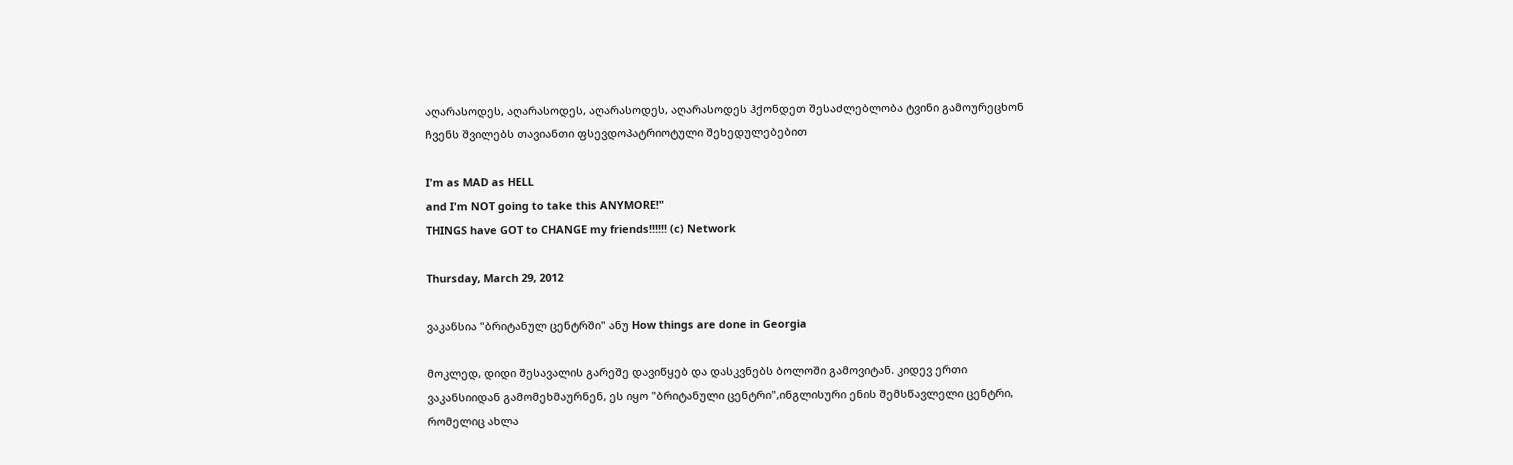აღარასოდეს, აღარასოდეს, აღარასოდეს, აღარასოდეს ჰქონდეთ შესაძლებლობა ტვინი გამოურეცხონ ჩვენს შვილებს თავიანთი ფსევდოპატრიოტული შეხედულებებით

I'm as MAD as HELL
and I'm NOT going to take this ANYMORE!"
THINGS have GOT to CHANGE my friends!!!!!! (c) Network

Thursday, March 29, 2012

ვაკანსია "ბრიტანულ ცენტრში" ანუ How things are done in Georgia

მოკლედ, დიდი შესავალის გარეშე დავიწყებ და დასკვნებს ბოლოში გამოვიტან. კიდევ ერთი ვაკანსიიდან გამომეხმაურნენ, ეს იყო "ბრიტანული ცენტრი",ინგლისური ენის შემსწავლელი ცენტრი, რომელიც ახლა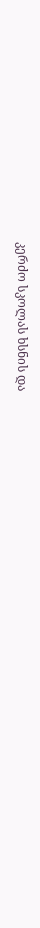კერძო სკოლას ხსნის და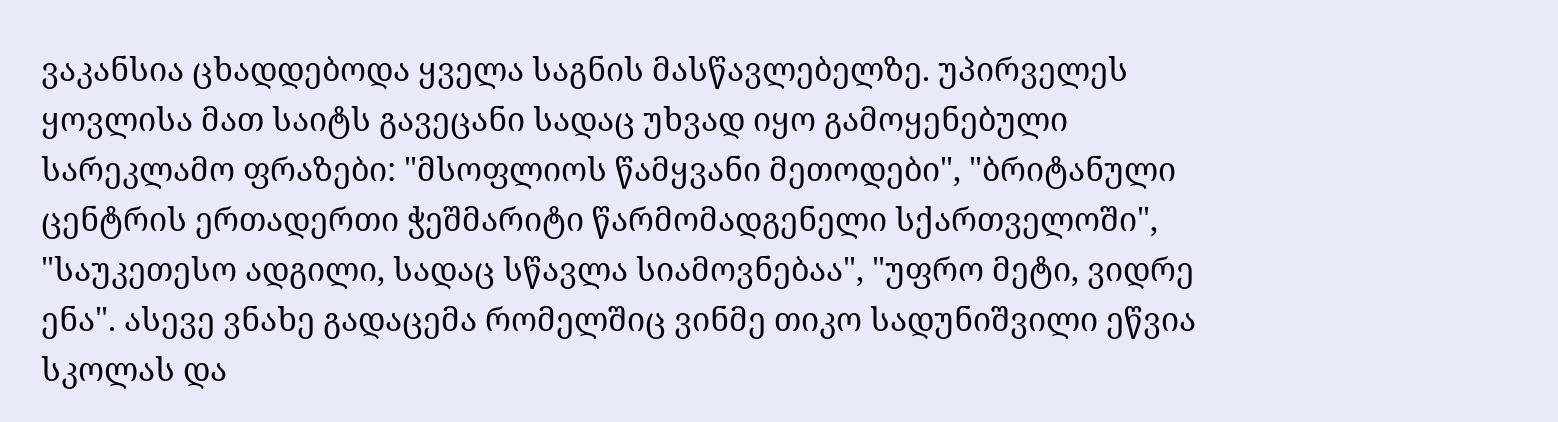ვაკანსია ცხადდებოდა ყველა საგნის მასწავლებელზე. უპირველეს ყოვლისა მათ საიტს გავეცანი სადაც უხვად იყო გამოყენებული სარეკლამო ფრაზები: "მსოფლიოს წამყვანი მეთოდები", "ბრიტანული ცენტრის ერთადერთი ჭეშმარიტი წარმომადგენელი სქართველოში", "საუკეთესო ადგილი, სადაც სწავლა სიამოვნებაა", "უფრო მეტი, ვიდრე ენა". ასევე ვნახე გადაცემა რომელშიც ვინმე თიკო სადუნიშვილი ეწვია სკოლას და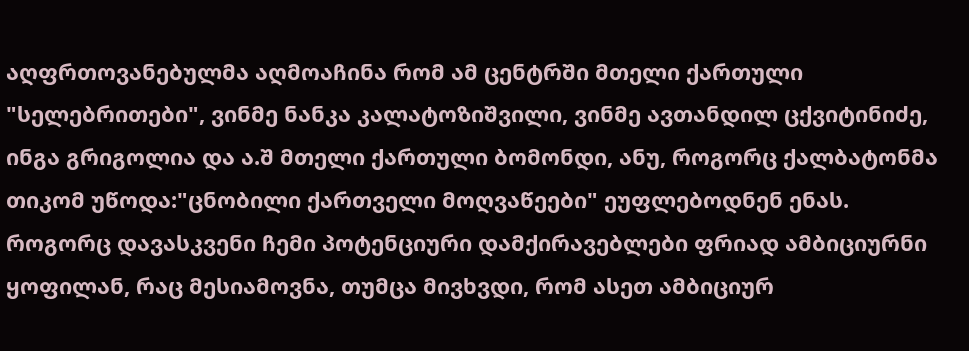აღფრთოვანებულმა აღმოაჩინა რომ ამ ცენტრში მთელი ქართული "სელებრითები", ვინმე ნანკა კალატოზიშვილი, ვინმე ავთანდილ ცქვიტინიძე, ინგა გრიგოლია და ა.შ მთელი ქართული ბომონდი, ანუ, როგორც ქალბატონმა თიკომ უწოდა:"ცნობილი ქართველი მოღვაწეები" ეუფლებოდნენ ენას. როგორც დავასკვენი ჩემი პოტენციური დამქირავებლები ფრიად ამბიციურნი ყოფილან, რაც მესიამოვნა, თუმცა მივხვდი, რომ ასეთ ამბიციურ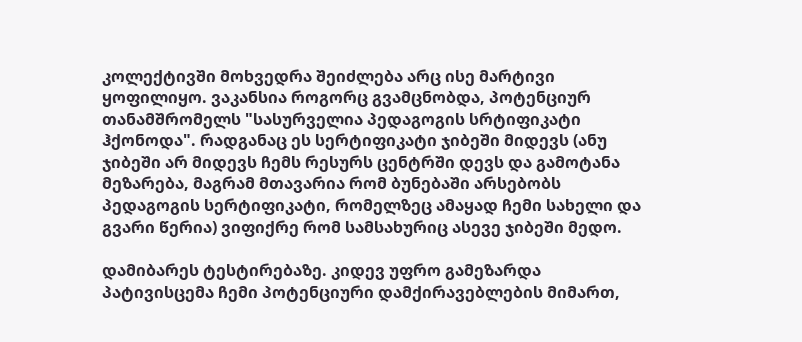კოლექტივში მოხვედრა შეიძლება არც ისე მარტივი ყოფილიყო. ვაკანსია როგორც გვამცნობდა, პოტენციურ თანამშრომელს "სასურველია პედაგოგის სრტიფიკატი ჰქონოდა". რადგანაც ეს სერტიფიკატი ჯიბეში მიდევს (ანუ ჯიბეში არ მიდევს ჩემს რესურს ცენტრში დევს და გამოტანა მეზარება, მაგრამ მთავარია რომ ბუნებაში არსებობს პედაგოგის სერტიფიკატი, რომელზეც ამაყად ჩემი სახელი და გვარი წერია) ვიფიქრე რომ სამსახურიც ასევე ჯიბეში მედო.

დამიბარეს ტესტირებაზე. კიდევ უფრო გამეზარდა პატივისცემა ჩემი პოტენციური დამქირავებლების მიმართ,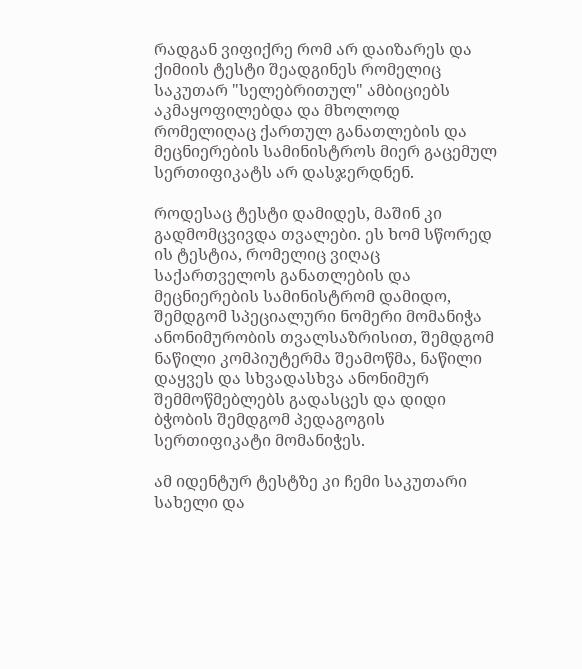რადგან ვიფიქრე რომ არ დაიზარეს და ქიმიის ტესტი შეადგინეს რომელიც საკუთარ "სელებრითულ" ამბიციებს აკმაყოფილებდა და მხოლოდ რომელიღაც ქართულ განათლების და მეცნიერების სამინისტროს მიერ გაცემულ სერთიფიკატს არ დასჯერდნენ.

როდესაც ტესტი დამიდეს, მაშინ კი გადმომცვივდა თვალები. ეს ხომ სწორედ ის ტესტია, რომელიც ვიღაც საქართველოს განათლების და მეცნიერების სამინისტრომ დამიდო, შემდგომ სპეციალური ნომერი მომანიჭა ანონიმურობის თვალსაზრისით, შემდგომ ნაწილი კომპიუტერმა შეამოწმა, ნაწილი დაყვეს და სხვადასხვა ანონიმურ შემმოწმებლებს გადასცეს და დიდი ბჭობის შემდგომ პედაგოგის სერთიფიკატი მომანიჭეს.

ამ იდენტურ ტესტზე კი ჩემი საკუთარი სახელი და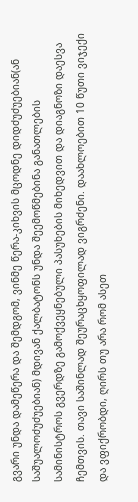გვარი უნდა დამეწერა და შემდგომ, ვინმე წერა-კიხვის მცოდნე დიდძუძუებიან(ან საშუალოძუძუებიან) მდივან ქალბატონს უნდა შეემოწმებინა განათლების სამინისტროს გვერდზე გამოქვეყნებული პასუხების მიხედვით და დიაგნოზი დაესვა ჩემთვის. თავი საშინლად შეურაცხყოფილად ვიგრძენი. დაახლოებით 10 წუთი ვიჯექი და ვფიქრობდი, ღირს თუ არა რომ ასეთ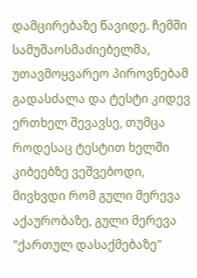დამცირებაზე წავიდე. ჩემში სამუშაოსმაძიებელმა, უთავმოყვარეო პიროვნებამ გადასძალა და ტესტი კიდევ ერთხელ შევავსე, თუმცა როდესაც ტესტით ხელში კიბეებზე ვეშვებოდი, მივხვდი რომ გული მერევა აქაურობაზე, გული მერევა "ქართულ დასაქმებაზე"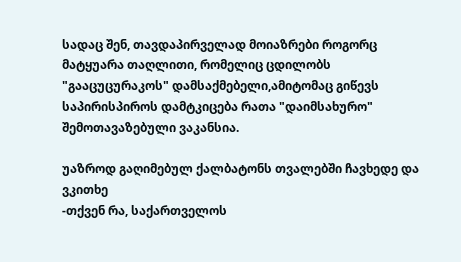სადაც შენ, თავდაპირველად მოიაზრები როგორც მატყუარა თაღლითი, რომელიც ცდილობს "გააცუცურაკოს" დამსაქმებელი,ამიტომაც გიწევს საპირისპიროს დამტკიცება რათა "დაიმსახურო" შემოთავაზებული ვაკანსია.

უაზროდ გაღიმებულ ქალბატონს თვალებში ჩავხედე და ვკითხე
-თქვენ რა, საქართველოს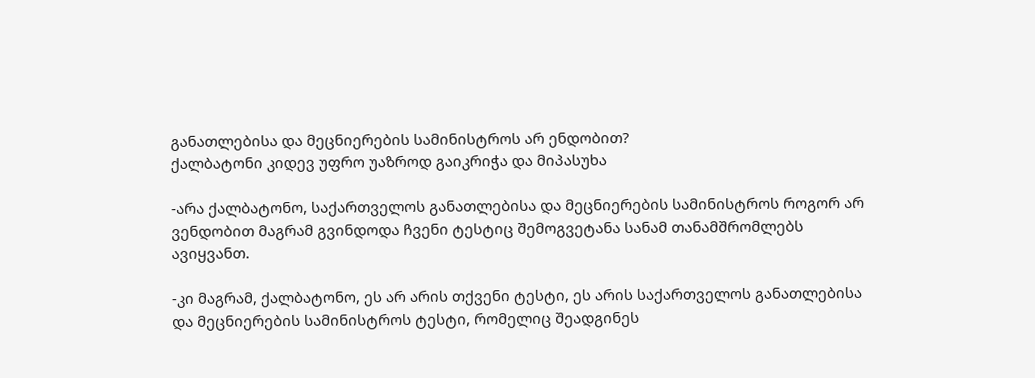განათლებისა და მეცნიერების სამინისტროს არ ენდობით?
ქალბატონი კიდევ უფრო უაზროდ გაიკრიჭა და მიპასუხა

-არა ქალბატონო, საქართველოს განათლებისა და მეცნიერების სამინისტროს როგორ არ ვენდობით მაგრამ გვინდოდა ჩვენი ტესტიც შემოგვეტანა სანამ თანამშრომლებს ავიყვანთ.

-კი მაგრამ, ქალბატონო, ეს არ არის თქვენი ტესტი, ეს არის საქართველოს განათლებისა და მეცნიერების სამინისტროს ტესტი, რომელიც შეადგინეს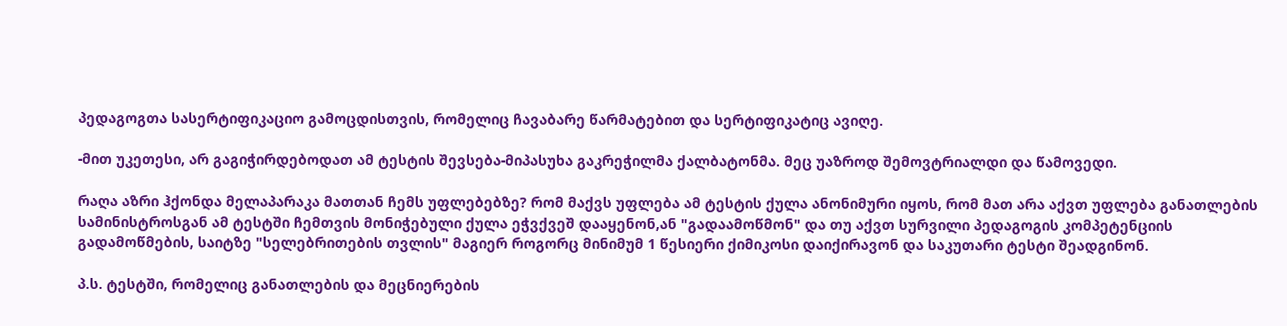პედაგოგთა სასერტიფიკაციო გამოცდისთვის, რომელიც ჩავაბარე წარმატებით და სერტიფიკატიც ავიღე.

-მით უკეთესი, არ გაგიჭირდებოდათ ამ ტესტის შევსება-მიპასუხა გაკრეჭილმა ქალბატონმა. მეც უაზროდ შემოვტრიალდი და წამოვედი.

რაღა აზრი ჰქონდა მელაპარაკა მათთან ჩემს უფლებებზე? რომ მაქვს უფლება ამ ტესტის ქულა ანონიმური იყოს, რომ მათ არა აქვთ უფლება განათლების სამინისტროსგან ამ ტესტში ჩემთვის მონიჭებული ქულა ეჭვქვეშ დააყენონ,ან "გადაამოწმონ" და თუ აქვთ სურვილი პედაგოგის კომპეტენციის გადამოწმების, საიტზე "სელებრითების თვლის" მაგიერ როგორც მინიმუმ 1 წესიერი ქიმიკოსი დაიქირავონ და საკუთარი ტესტი შეადგინონ.

პ.ს. ტესტში, რომელიც განათლების და მეცნიერების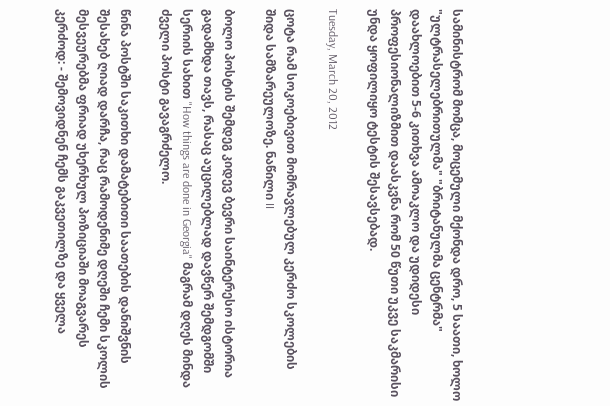სამინისტრომ მომცა, მოცემული მქონდა დრო, 5 საათი, ხოლო "ულტრასელებრითულმა" "ბრიტანულმა ცენტრმა" დაახლოებით 5-6 კითხვა ამოაკლო და უდიდესი პროფესიონალიზმით დაასკვნა რომ 50 წუთი უკვე საკმარისი უნდა ყოფილიყო ტესტის შესავსებად.

Tuesday, March 20, 2012

ცოტა რამ სოკოებივით მომრავლებულ კერძო სკოლების შიდა სამზარეულოზე. ნაწილი II

ბოლო პოსტის შემდეგ კიდევ ბევრი საინტერესო ისტორია გადამხდა თავს, რასაც აუცილებლად დავწერ შემდგომში სერიის სახით "How things are done in Georgia" მაგრამ დღეს მინდა ძველი პოსტი გავაგრძელო.

წინა პოსტში საკითხი დამატებითი საათების დანიშვნის შესახებ ღიად დარჩა, რაც რამოდენიმე დღეში ჩემი სკოლის მესვეურებმა ფრიად უხერხულ პოზიციაში მოაგვარეს კერძოდ: - შემოვიდნენ ჩემს გაკვეთილზე და ყველა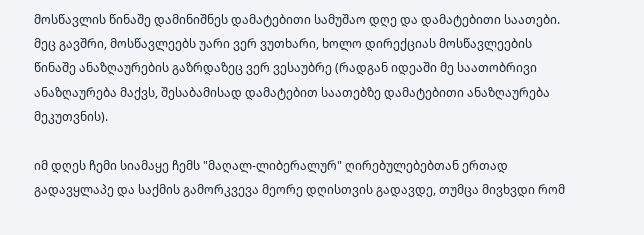მოსწავლის წინაშე დამინიშნეს დამატებითი სამუშაო დღე და დამატებითი საათები. მეც გავშრი, მოსწავლეებს უარი ვერ ვუთხარი, ხოლო დირექციას მოსწავლეების წინაშე ანაზღაურების გაზრდაზეც ვერ ვესაუბრე (რადგან იდეაში მე საათობრივი ანაზღაურება მაქვს, შესაბამისად დამატებით საათებზე დამატებითი ანაზღაურება მეკუთვნის).

იმ დღეს ჩემი სიამაყე ჩემს "მაღალ-ლიბერალურ" ღირებულებებთან ერთად გადავყლაპე და საქმის გამორკვევა მეორე დღისთვის გადავდე, თუმცა მივხვდი რომ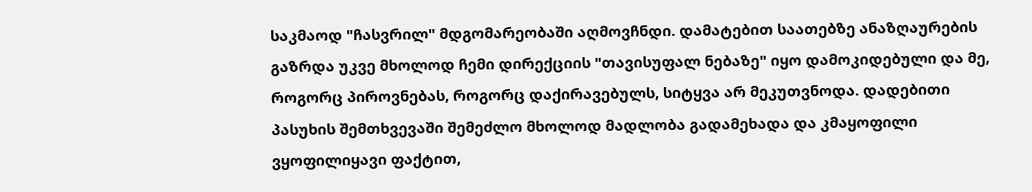საკმაოდ "ჩასვრილ" მდგომარეობაში აღმოვჩნდი. დამატებით საათებზე ანაზღაურების გაზრდა უკვე მხოლოდ ჩემი დირექციის "თავისუფალ ნებაზე" იყო დამოკიდებული და მე, როგორც პიროვნებას, როგორც დაქირავებულს, სიტყვა არ მეკუთვნოდა. დადებითი პასუხის შემთხვევაში შემეძლო მხოლოდ მადლობა გადამეხადა და კმაყოფილი ვყოფილიყავი ფაქტით,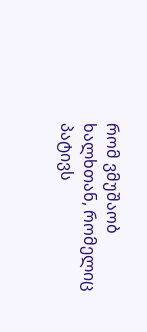რომ ვმუშაობ ხალხთან, რომელიც პატივს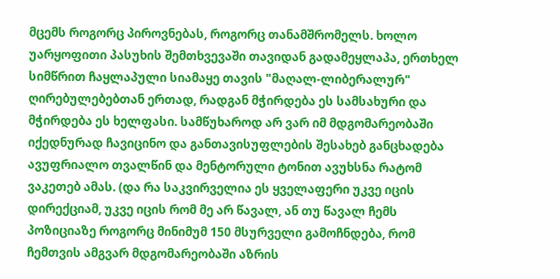მცემს როგორც პიროვნებას, როგორც თანამშრომელს. ხოლო უარყოფითი პასუხის შემთხვევაში თავიდან გადამეყლაპა, ერთხელ სიმწრით ჩაყლაპული სიამაყე თავის "მაღალ-ლიბერალურ" ღირებულებებთან ერთად, რადგან მჭირდება ეს სამსახური და მჭირდება ეს ხელფასი. სამწუხაროდ არ ვარ იმ მდგომარეობაში იქედნურად ჩავიცინო და განთავისუფლების შესახებ განცხადება ავუფრიალო თვალწინ და მენტორული ტონით ავუხსნა რატომ ვაკეთებ ამას. (და რა საკვირველია ეს ყველაფერი უკვე იცის დირექციამ, უკვე იცის რომ მე არ წავალ, ან თუ წავალ ჩემს პოზიციაზე როგორც მინიმუმ 150 მსურველი გამოჩნდება, რომ ჩემთვის ამგვარ მდგომარეობაში აზრის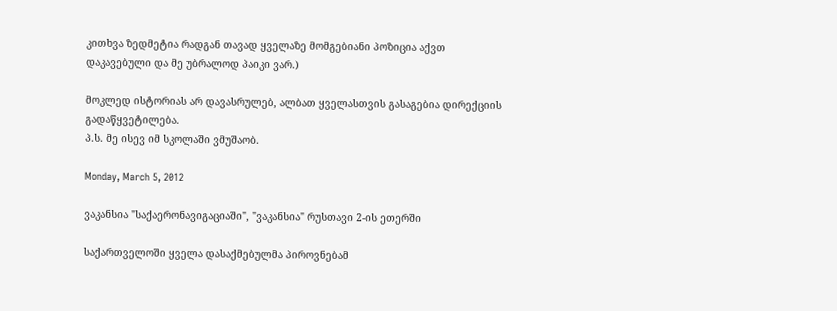კითხვა ზედმეტია რადგან თავად ყველაზე მომგებიანი პოზიცია აქვთ დაკავებული და მე უბრალოდ პაიკი ვარ.)

მოკლედ ისტორიას არ დავასრულებ, ალბათ ყველასთვის გასაგებია დირექციის გადაწყვეტილება.
პ.ს. მე ისევ იმ სკოლაში ვმუშაობ.

Monday, March 5, 2012

ვაკანსია "საქაერონავიგაციაში", "ვაკანსია" რუსთავი 2-ის ეთერში

საქართველოში ყველა დასაქმებულმა პიროვნებამ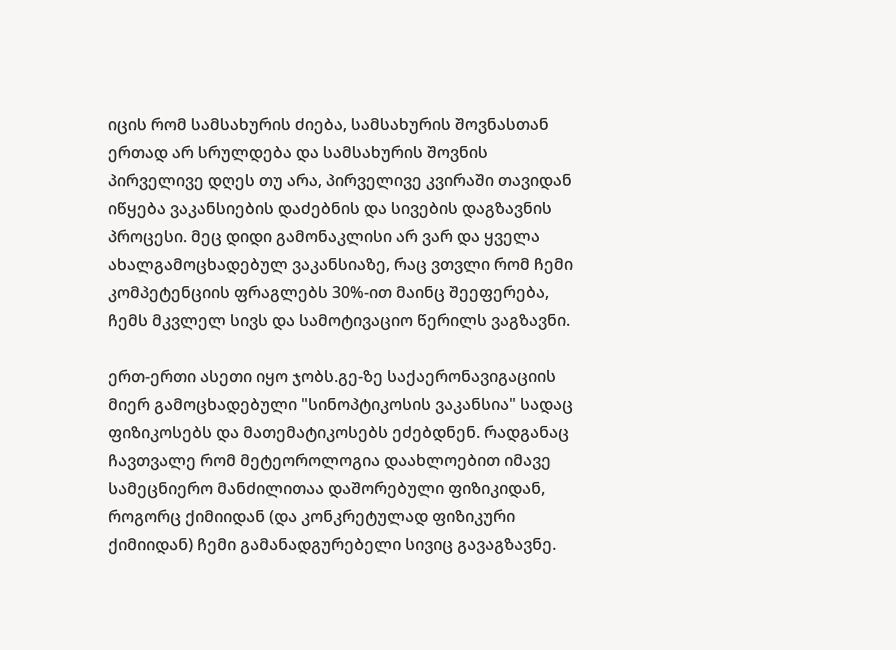იცის რომ სამსახურის ძიება, სამსახურის შოვნასთან ერთად არ სრულდება და სამსახურის შოვნის პირველივე დღეს თუ არა, პირველივე კვირაში თავიდან იწყება ვაკანსიების დაძებნის და სივების დაგზავნის პროცესი. მეც დიდი გამონაკლისი არ ვარ და ყველა ახალგამოცხადებულ ვაკანსიაზე, რაც ვთვლი რომ ჩემი კომპეტენციის ფრაგლებს 30%-ით მაინც შეეფერება, ჩემს მკვლელ სივს და სამოტივაციო წერილს ვაგზავნი.

ერთ-ერთი ასეთი იყო ჯობს.გე-ზე საქაერონავიგაციის მიერ გამოცხადებული "სინოპტიკოსის ვაკანსია" სადაც ფიზიკოსებს და მათემატიკოსებს ეძებდნენ. რადგანაც ჩავთვალე რომ მეტეოროლოგია დაახლოებით იმავე სამეცნიერო მანძილითაა დაშორებული ფიზიკიდან, როგორც ქიმიიდან (და კონკრეტულად ფიზიკური ქიმიიდან) ჩემი გამანადგურებელი სივიც გავაგზავნე.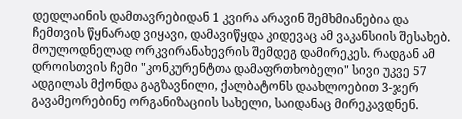დედლაინის დამთავრებიდან 1 კვირა არავინ შემხმიანებია და ჩემთვის წყნარად ვიყავი, დამავიწყდა კიდევაც ამ ვაკანსიის შესახებ. მოულოდნელად ორკვირანახევრის შემდეგ დამირეკეს. რადგან ამ დროისთვის ჩემი "კონკურენტთა დამაფრთხობელი" სივი უკვე 57 ადგილას მქონდა გაგზავნილი, ქალბატონს დაახლოებით 3-ჯერ გავამეორებინე ორგანიზაციის სახელი, საიდანაც მირეკავდნენ.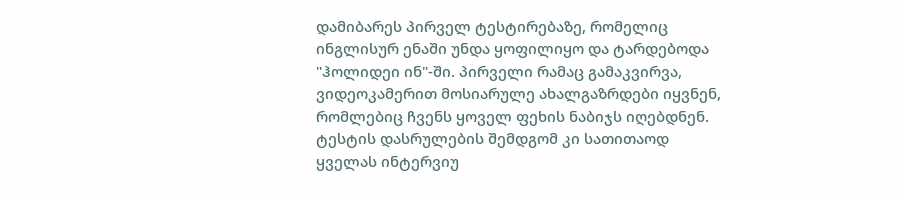დამიბარეს პირველ ტესტირებაზე, რომელიც ინგლისურ ენაში უნდა ყოფილიყო და ტარდებოდა "ჰოლიდეი ინ"-ში. პირველი რამაც გამაკვირვა, ვიდეოკამერით მოსიარულე ახალგაზრდები იყვნენ, რომლებიც ჩვენს ყოველ ფეხის ნაბიჯს იღებდნენ. ტესტის დასრულების შემდგომ კი სათითაოდ ყველას ინტერვიუ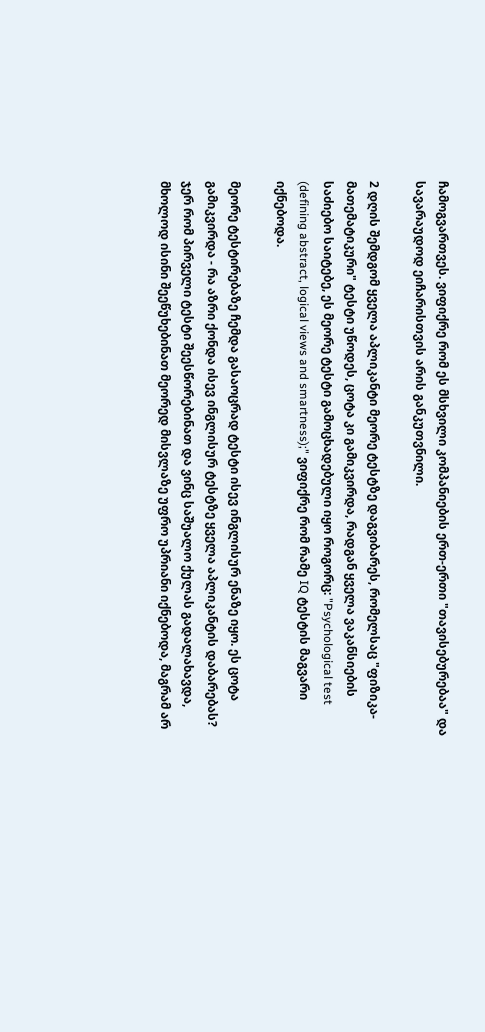ჩამოგვართვეს. ვიფიქრე რომ ეს მსხვილი კომპანიების ერთ-ერთი "თავისებურებაა" და სავარაუდოდ ეიჩარისთვის არის განკუთვნილი.

2 დღის შემდგომ ყველა აპლიკანტი მეორე ტესტზე დაგვიბარეს, რომელსაც "ფიზიკა-მათემატიკური" ტესტი უწოდეს, ცოტა კი გამიკვირდა, რადგან ყველა ვაკანსიების საძიებო საიტებე, ეს მეორე ტესტი გამოცხადებული იყო როგორც: "Psychological test (defining abstract, logical views and smartness);" ვიფიქრე რომ რამე IQ ტესტის მაგვარი იქნებოდა.

მეორე ტესტირებაზე ჩემდა გასაოცრად ტესტი ისევ ინგლისურ ენაზე იყო. ეს ცოტა გამიკვირდა - რა აზრი ქონდა ისევ ინგლისურ ტესტზე ყველა აპლიკანტის დაბარებას? ჯერ რომ პირველი ტესტი შეესწორებინათ და ვინც საშუალო ქულას გადალახავდა, მხოლოდ ისინი შეეწუხებინათ მეორედ მისვლაზე უფრო უპრიანი იქნებოდა, მაგრამ არ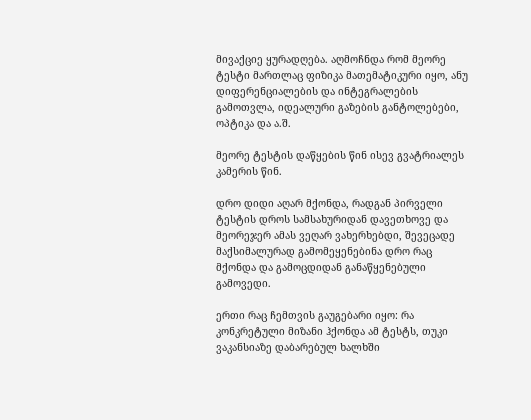მივაქციე ყურადღება. აღმოჩნდა რომ მეორე ტესტი მართლაც ფიზიკა მათემატიკური იყო, ანუ დიფერენციალების და ინტეგრალების გამოთვლა, იდეალური გაზების განტოლებები, ოპტიკა და ა.შ.

მეორე ტესტის დაწყების წინ ისევ გვატრიალეს კამერის წინ.

დრო დიდი აღარ მქონდა, რადგან პირველი ტესტის დროს სამსახურიდან დავეთხოვე და მეორეჯერ ამას ვეღარ ვახერხებდი, შევეცადე მაქსიმალურად გამომეყენებინა დრო რაც მქონდა და გამოცდიდან განაწყენებული გამოვედი.

ერთი რაც ჩემთვის გაუგებარი იყო: რა კონკრეტული მიზანი ჰქონდა ამ ტესტს, თუკი ვაკანსიაზე დაბარებულ ხალხში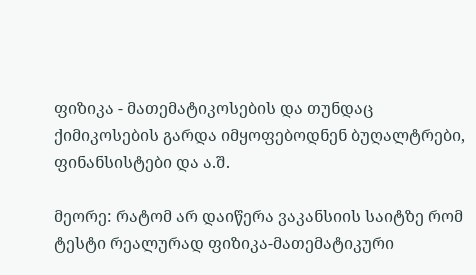ფიზიკა - მათემატიკოსების და თუნდაც ქიმიკოსების გარდა იმყოფებოდნენ ბუღალტრები, ფინანსისტები და ა.შ.

მეორე: რატომ არ დაიწერა ვაკანსიის საიტზე რომ ტესტი რეალურად ფიზიკა-მათემატიკური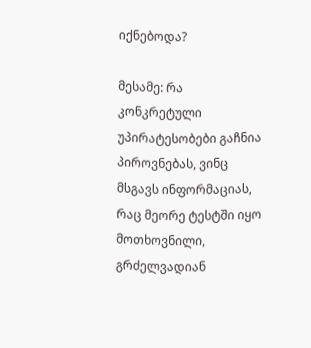იქნებოდა?

მესამე: რა კონკრეტული უპირატესობები გაჩნია პიროვნებას, ვინც მსგავს ინფორმაციას, რაც მეორე ტესტში იყო მოთხოვნილი, გრძელვადიან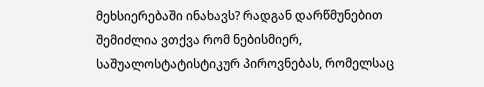მეხსიერებაში ინახავს? რადგან დარწმუნებით შემიძლია ვთქვა რომ ნებისმიერ, საშუალოსტატისტიკურ პიროვნებას, რომელსაც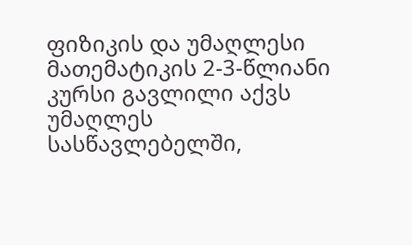ფიზიკის და უმაღლესი მათემატიკის 2-3-წლიანი კურსი გავლილი აქვს უმაღლეს სასწავლებელში,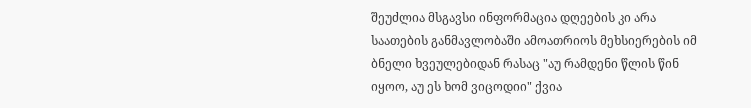შეუძლია მსგავსი ინფორმაცია დღეების კი არა საათების განმავლობაში ამოათრიოს მეხსიერების იმ ბნელი ხვეულებიდან რასაც "აუ რამდენი წლის წინ იყოო, აუ ეს ხომ ვიცოდიი" ქვია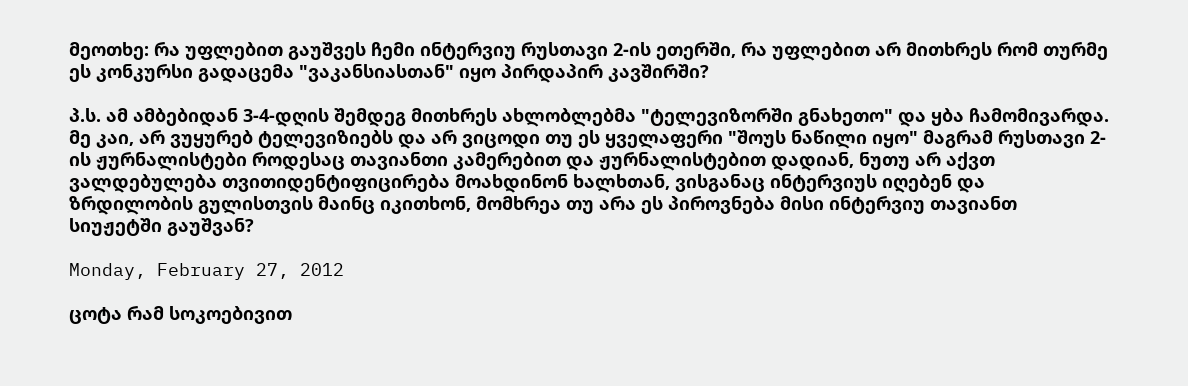მეოთხე: რა უფლებით გაუშვეს ჩემი ინტერვიუ რუსთავი 2-ის ეთერში, რა უფლებით არ მითხრეს რომ თურმე ეს კონკურსი გადაცემა "ვაკანსიასთან" იყო პირდაპირ კავშირში?

პ.ს. ამ ამბებიდან 3-4-დღის შემდეგ მითხრეს ახლობლებმა "ტელევიზორში გნახეთო" და ყბა ჩამომივარდა. მე კაი, არ ვუყურებ ტელევიზიებს და არ ვიცოდი თუ ეს ყველაფერი "შოუს ნაწილი იყო" მაგრამ რუსთავი 2-ის ჟურნალისტები როდესაც თავიანთი კამერებით და ჟურნალისტებით დადიან, ნუთუ არ აქვთ ვალდებულება თვითიდენტიფიცირება მოახდინონ ხალხთან, ვისგანაც ინტერვიუს იღებენ და ზრდილობის გულისთვის მაინც იკითხონ, მომხრეა თუ არა ეს პიროვნება მისი ინტერვიუ თავიანთ სიუჟეტში გაუშვან?

Monday, February 27, 2012

ცოტა რამ სოკოებივით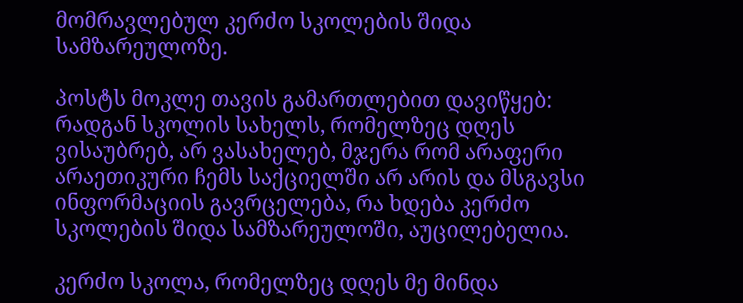მომრავლებულ კერძო სკოლების შიდა სამზარეულოზე.

პოსტს მოკლე თავის გამართლებით დავიწყებ: რადგან სკოლის სახელს, რომელზეც დღეს ვისაუბრებ, არ ვასახელებ, მჯერა რომ არაფერი არაეთიკური ჩემს საქციელში არ არის და მსგავსი ინფორმაციის გავრცელება, რა ხდება კერძო სკოლების შიდა სამზარეულოში, აუცილებელია.

კერძო სკოლა, რომელზეც დღეს მე მინდა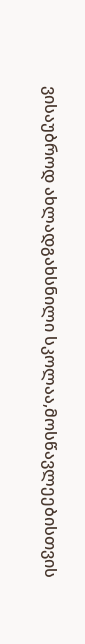ვისაუბროდ ახლადგახსნილი სკოლაა,მოსწავლეებისთვის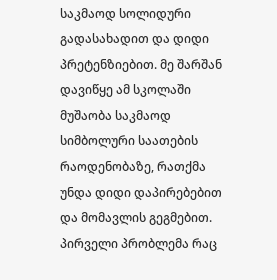საკმაოდ სოლიდური გადასახადით და დიდი პრეტენზიებით. მე შარშან დავიწყე ამ სკოლაში მუშაობა საკმაოდ სიმბოლური საათების რაოდენობაზე, რათქმა უნდა დიდი დაპირებებით და მომავლის გეგმებით. პირველი პრობლემა რაც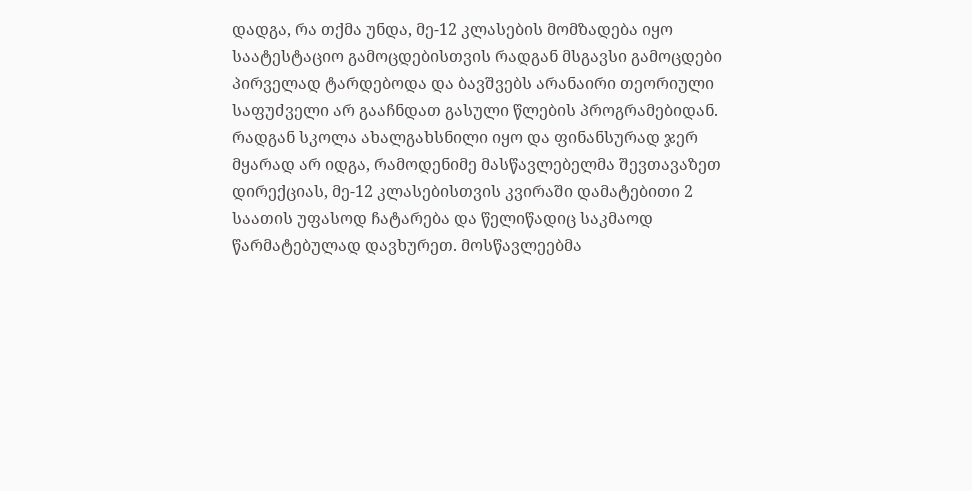დადგა, რა თქმა უნდა, მე-12 კლასების მომზადება იყო საატესტაციო გამოცდებისთვის რადგან მსგავსი გამოცდები პირველად ტარდებოდა და ბავშვებს არანაირი თეორიული საფუძველი არ გააჩნდათ გასული წლების პროგრამებიდან. რადგან სკოლა ახალგახსნილი იყო და ფინანსურად ჯერ მყარად არ იდგა, რამოდენიმე მასწავლებელმა შევთავაზეთ დირექციას, მე-12 კლასებისთვის კვირაში დამატებითი 2 საათის უფასოდ ჩატარება და წელიწადიც საკმაოდ წარმატებულად დავხურეთ. მოსწავლეებმა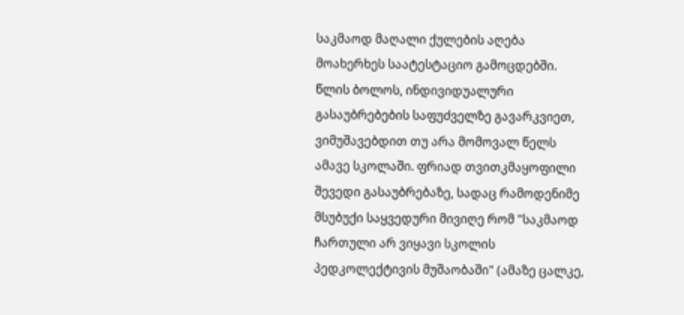საკმაოდ მაღალი ქულების აღება მოახერხეს საატესტაციო გამოცდებში. წლის ბოლოს, ინდივიდუალური გასაუბრებების საფუძველზე გავარკვიეთ, ვიმუშავებდით თუ არა მომოვალ წელს ამავე სკოლაში. ფრიად თვითკმაყოფილი შევედი გასაუბრებაზე, სადაც რამოდენიმე მსუბუქი საყვედური მივიღე რომ "საკმაოდ ჩართული არ ვიყავი სკოლის პედკოლექტივის მუშაობაში" (ამაზე ცალკე,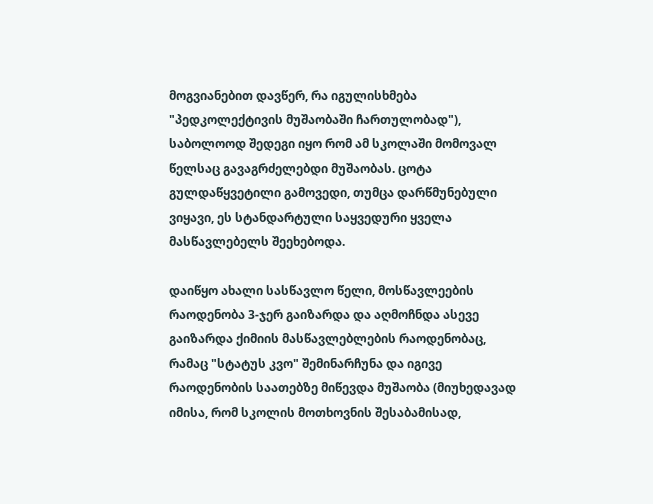მოგვიანებით დავწერ, რა იგულისხმება "პედკოლექტივის მუშაობაში ჩართულობად"), საბოლოოდ შედეგი იყო რომ ამ სკოლაში მომოვალ წელსაც გავაგრძელებდი მუშაობას. ცოტა გულდაწყვეტილი გამოვედი, თუმცა დარწმუნებული ვიყავი, ეს სტანდარტული საყვედური ყველა მასწავლებელს შეეხებოდა.

დაიწყო ახალი სასწავლო წელი, მოსწავლეების რაოდენობა 3-ჯერ გაიზარდა და აღმოჩნდა ასევე გაიზარდა ქიმიის მასწავლებლების რაოდენობაც, რამაც "სტატუს კვო" შემინარჩუნა და იგივე რაოდენობის საათებზე მიწევდა მუშაობა (მიუხედავად იმისა, რომ სკოლის მოთხოვნის შესაბამისად,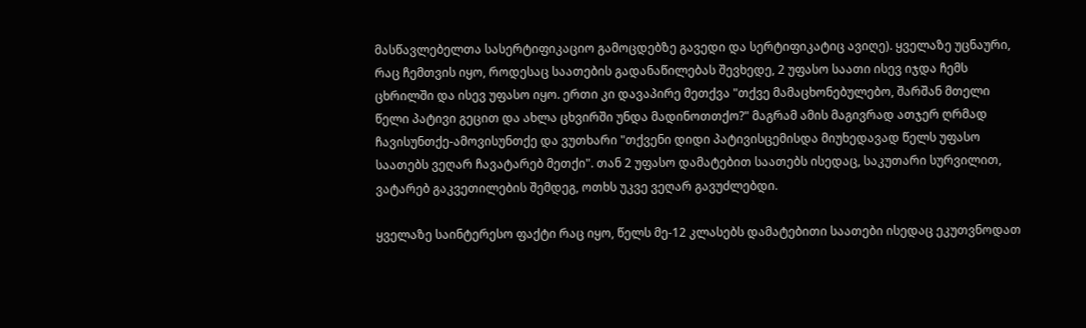მასწავლებელთა სასერტიფიკაციო გამოცდებზე გავედი და სერტიფიკატიც ავიღე). ყველაზე უცნაური, რაც ჩემთვის იყო, როდესაც საათების გადანაწილებას შევხედე, 2 უფასო საათი ისევ იჯდა ჩემს ცხრილში და ისევ უფასო იყო. ერთი კი დავაპირე მეთქვა "თქვე მამაცხონებულებო, შარშან მთელი წელი პატივი გეცით და ახლა ცხვირში უნდა მადინოთთქო?" მაგრამ ამის მაგივრად ათჯერ ღრმად ჩავისუნთქე-ამოვისუნთქე და ვუთხარი "თქვენი დიდი პატივისცემისდა მიუხედავად წელს უფასო საათებს ვეღარ ჩავატარებ მეთქი". თან 2 უფასო დამატებით საათებს ისედაც, საკუთარი სურვილით, ვატარებ გაკვეთილების შემდეგ, ოთხს უკვე ვეღარ გავუძლებდი.

ყველაზე საინტერესო ფაქტი რაც იყო, წელს მე-12 კლასებს დამატებითი საათები ისედაც ეკუთვნოდათ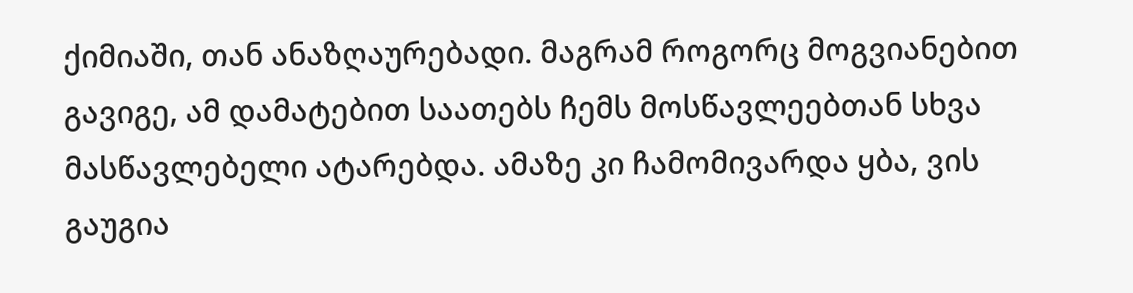ქიმიაში, თან ანაზღაურებადი. მაგრამ როგორც მოგვიანებით გავიგე, ამ დამატებით საათებს ჩემს მოსწავლეებთან სხვა მასწავლებელი ატარებდა. ამაზე კი ჩამომივარდა ყბა, ვის გაუგია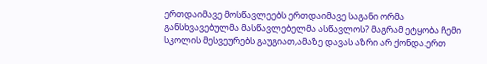ერთდაიმავე მოსწავლეებს ერთდაიმავე საგანი ორმა განსხვავებულმა მასწავლებელმა ასწავლოს? მაგრამ ეტყობა ჩემი სკოლის მესვეურებს გაუგიათ,ამაზე დავას აზრი არ ქონდა.ერთ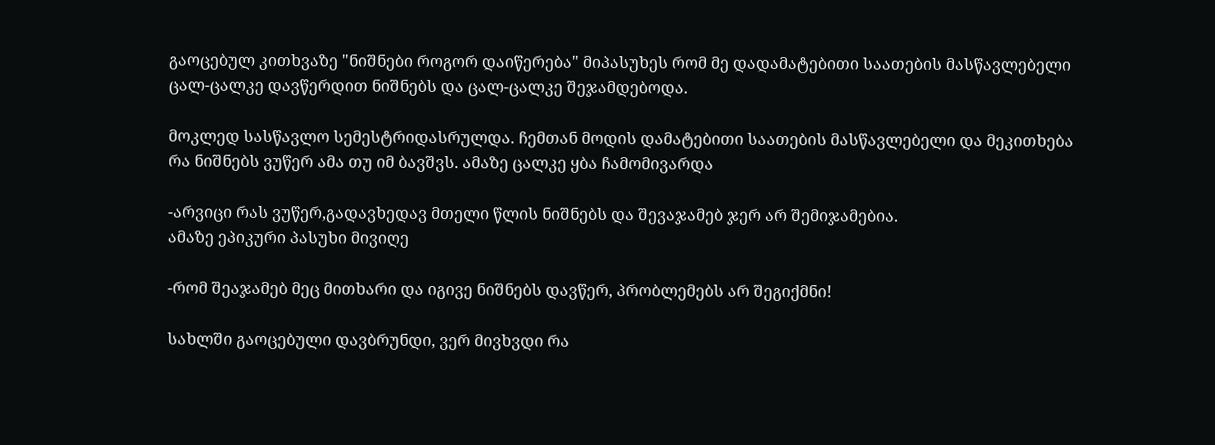გაოცებულ კითხვაზე "ნიშნები როგორ დაიწერება" მიპასუხეს რომ მე დადამატებითი საათების მასწავლებელი ცალ-ცალკე დავწერდით ნიშნებს და ცალ-ცალკე შეჯამდებოდა.

მოკლედ სასწავლო სემესტრიდასრულდა. ჩემთან მოდის დამატებითი საათების მასწავლებელი და მეკითხება რა ნიშნებს ვუწერ ამა თუ იმ ბავშვს. ამაზე ცალკე ყბა ჩამომივარდა

-არვიცი რას ვუწერ,გადავხედავ მთელი წლის ნიშნებს და შევაჯამებ ჯერ არ შემიჯამებია.
ამაზე ეპიკური პასუხი მივიღე

-რომ შეაჯამებ მეც მითხარი და იგივე ნიშნებს დავწერ, პრობლემებს არ შეგიქმნი!

სახლში გაოცებული დავბრუნდი, ვერ მივხვდი რა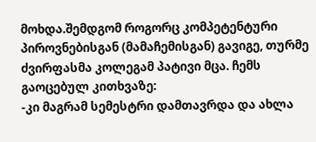მოხდა.შემდგომ როგორც კომპეტენტური პიროვნებისგან (მამაჩემისგან) გავიგე, თურმე ძვირფასმა კოლეგამ პატივი მცა. ჩემს გაოცებულ კითხვაზე:
-კი მაგრამ სემესტრი დამთავრდა და ახლა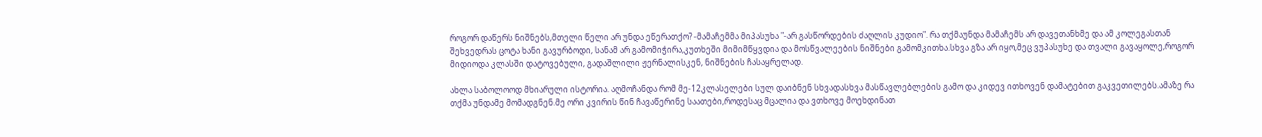როგორ დაწერს ნიშნებს,მთელი წელი არ უნდა ეწერათქო? -მამაჩემმა მიპასუხა "-არ გასწორდების ძაღლის კუდიო". რა თქმაუნდა მამაჩემს არ დავეთანხმე და ამ კოლეგასთან შეხვედრას ცოტა ხანი გავურბოდი, სანამ არ გამომიჭირა,კუთხეში მიმიმწყვდია და მოსწვალეების ნიშნები გამომკითხა.სხვა გზა არ იყო,მეც ვუპასუხე და თვალი გავაყოლე,როგორ მიდიოდა კლასში დატოვებული, გადაშლილი ჟერნალისკენ, ნიშნების ჩასაყრელად.

ახლა საბოლოოდ მხიარული ისტორია. აღმოჩანდა რომ მე-12კლასელები სულ დაიბნენ სხვადასხვა მასწავლებლების გამო და კიდევ ითხოვენ დამატებით გაკვეთილებს.ამაზე რა თქმა უნდამე მომადგნენ.მე ორი კვირის წინ ჩავაწერინე საათები,როდესაც მცალია და ვთხოვე მოეხდინათ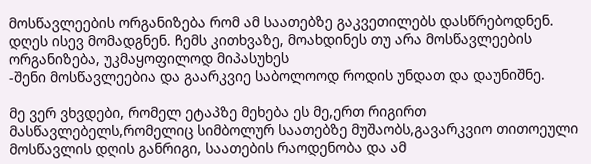მოსწავლეების ორგანიზება რომ ამ საათებზე გაკვეთილებს დასწრებოდნენ. დღეს ისევ მომადგნენ. ჩემს კითხვაზე, მოახდინეს თუ არა მოსწავლეების ორგანიზება, უკმაყოფილოდ მიპასუხეს
-შენი მოსწავლეებია და გაარკვიე საბოლოოდ როდის უნდათ და დაუნიშნე.

მე ვერ ვხვდები, რომელ ეტაპზე მეხება ეს მე,ერთ რიგირთ მასწავლებელს,რომელიც სიმბოლურ საათებზე მუშაობს,გავარკვიო თითოეული მოსწავლის დღის განრიგი, საათების რაოდენობა და ამ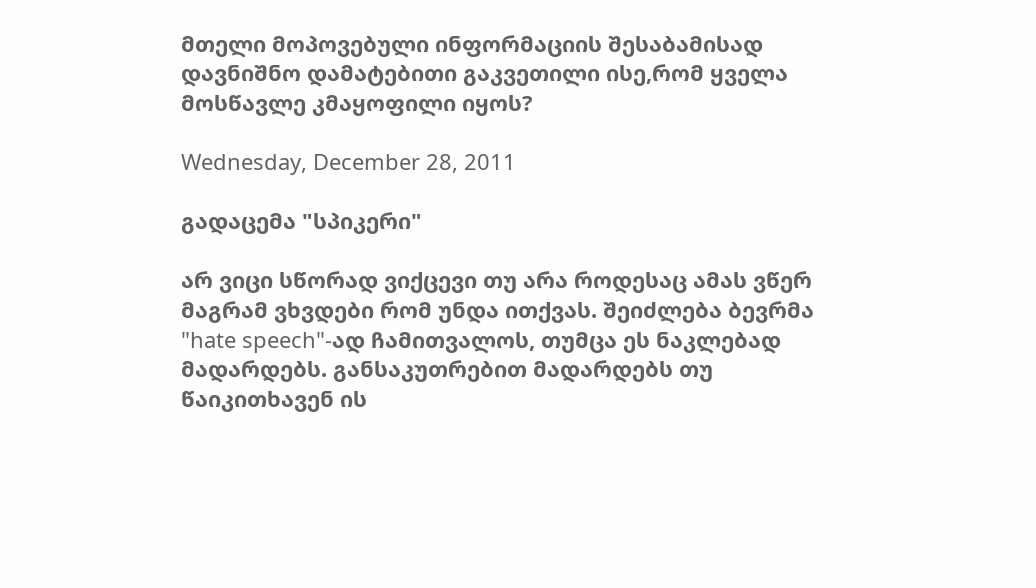მთელი მოპოვებული ინფორმაციის შესაბამისად დავნიშნო დამატებითი გაკვეთილი ისე,რომ ყველა მოსწავლე კმაყოფილი იყოს?

Wednesday, December 28, 2011

გადაცემა "სპიკერი"

არ ვიცი სწორად ვიქცევი თუ არა როდესაც ამას ვწერ მაგრამ ვხვდები რომ უნდა ითქვას. შეიძლება ბევრმა "hate speech"-ად ჩამითვალოს, თუმცა ეს ნაკლებად მადარდებს. განსაკუთრებით მადარდებს თუ წაიკითხავენ ის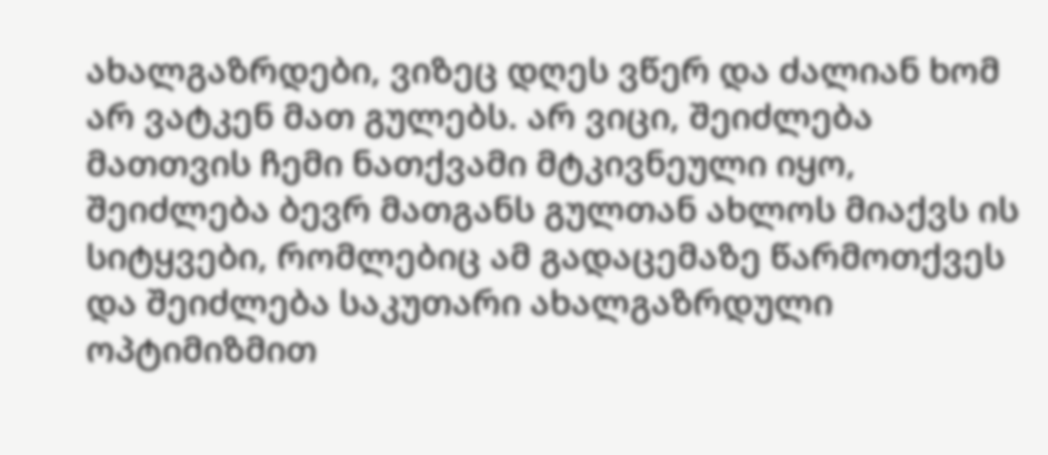ახალგაზრდები, ვიზეც დღეს ვწერ და ძალიან ხომ არ ვატკენ მათ გულებს. არ ვიცი, შეიძლება მათთვის ჩემი ნათქვამი მტკივნეული იყო, შეიძლება ბევრ მათგანს გულთან ახლოს მიაქვს ის სიტყვები, რომლებიც ამ გადაცემაზე წარმოთქვეს და შეიძლება საკუთარი ახალგაზრდული ოპტიმიზმით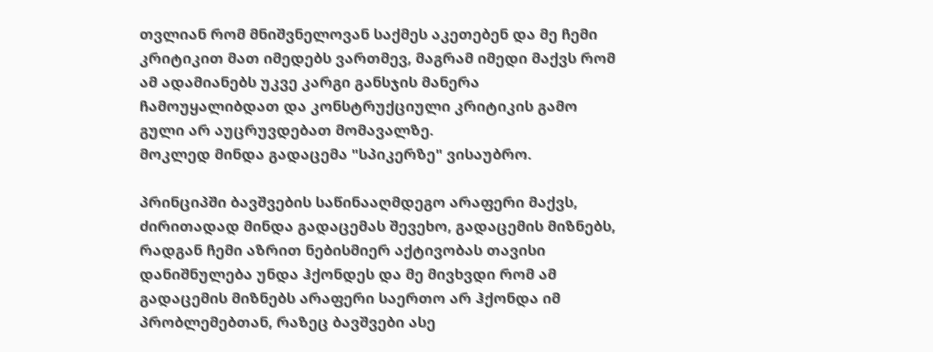თვლიან რომ მნიშვნელოვან საქმეს აკეთებენ და მე ჩემი კრიტიკით მათ იმედებს ვართმევ, მაგრამ იმედი მაქვს რომ ამ ადამიანებს უკვე კარგი განსჯის მანერა ჩამოუყალიბდათ და კონსტრუქციული კრიტიკის გამო გული არ აუცრუვდებათ მომავალზე.
მოკლედ მინდა გადაცემა "სპიკერზე" ვისაუბრო.

პრინციპში ბავშვების საწინააღმდეგო არაფერი მაქვს, ძირითადად მინდა გადაცემას შევეხო, გადაცემის მიზნებს, რადგან ჩემი აზრით ნებისმიერ აქტივობას თავისი დანიშნულება უნდა ჰქონდეს და მე მივხვდი რომ ამ გადაცემის მიზნებს არაფერი საერთო არ ჰქონდა იმ პრობლემებთან, რაზეც ბავშვები ასე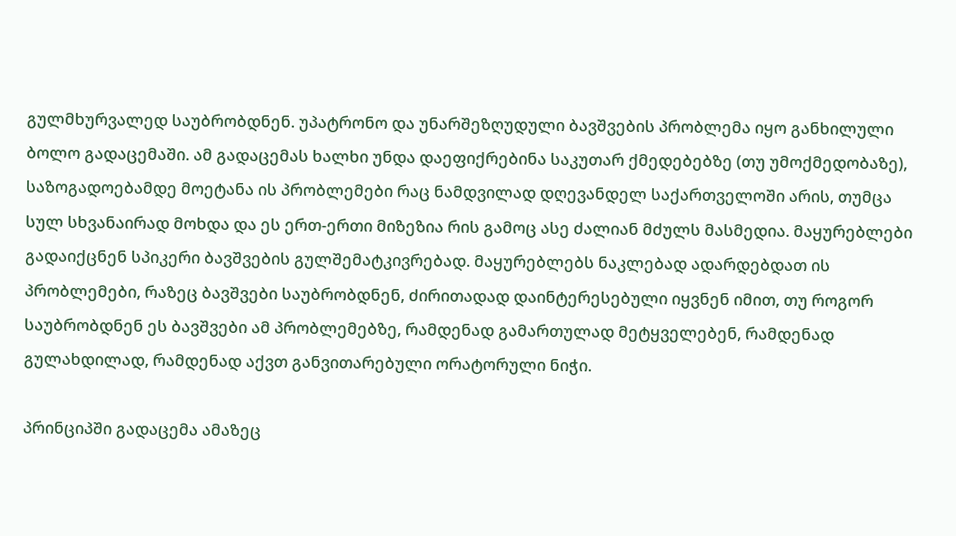გულმხურვალედ საუბრობდნენ. უპატრონო და უნარშეზღუდული ბავშვების პრობლემა იყო განხილული ბოლო გადაცემაში. ამ გადაცემას ხალხი უნდა დაეფიქრებინა საკუთარ ქმედებებზე (თუ უმოქმედობაზე), საზოგადოებამდე მოეტანა ის პრობლემები რაც ნამდვილად დღევანდელ საქართველოში არის, თუმცა სულ სხვანაირად მოხდა და ეს ერთ-ერთი მიზეზია რის გამოც ასე ძალიან მძულს მასმედია. მაყურებლები გადაიქცნენ სპიკერი ბავშვების გულშემატკივრებად. მაყურებლებს ნაკლებად ადარდებდათ ის პრობლემები, რაზეც ბავშვები საუბრობდნენ, ძირითადად დაინტერესებული იყვნენ იმით, თუ როგორ საუბრობდნენ ეს ბავშვები ამ პრობლემებზე, რამდენად გამართულად მეტყველებენ, რამდენად გულახდილად, რამდენად აქვთ განვითარებული ორატორული ნიჭი.

პრინციპში გადაცემა ამაზეც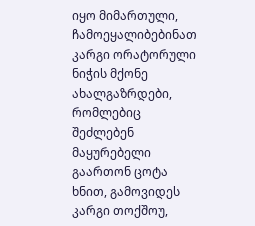იყო მიმართული, ჩამოეყალიბებინათ კარგი ორატორული ნიჭის მქონე ახალგაზრდები, რომლებიც შეძლებენ მაყურებელი გაართონ ცოტა ხნით, გამოვიდეს კარგი თოქშოუ,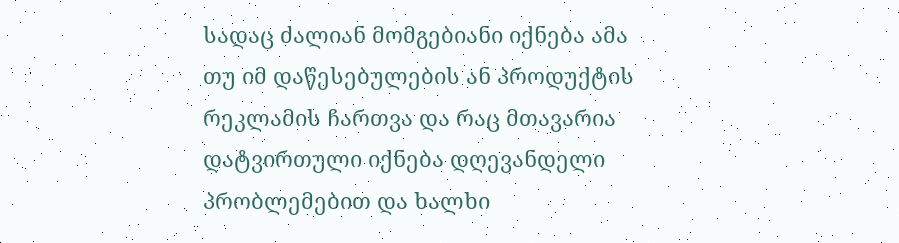სადაც ძალიან მომგებიანი იქნება ამა თუ იმ დაწესებულების ან პროდუქტის რეკლამის ჩართვა და რაც მთავარია დატვირთული იქნება დღევანდელი პრობლემებით და ხალხი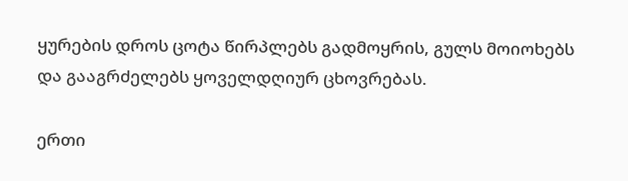ყურების დროს ცოტა წირპლებს გადმოყრის, გულს მოიოხებს და გააგრძელებს ყოველდღიურ ცხოვრებას.

ერთი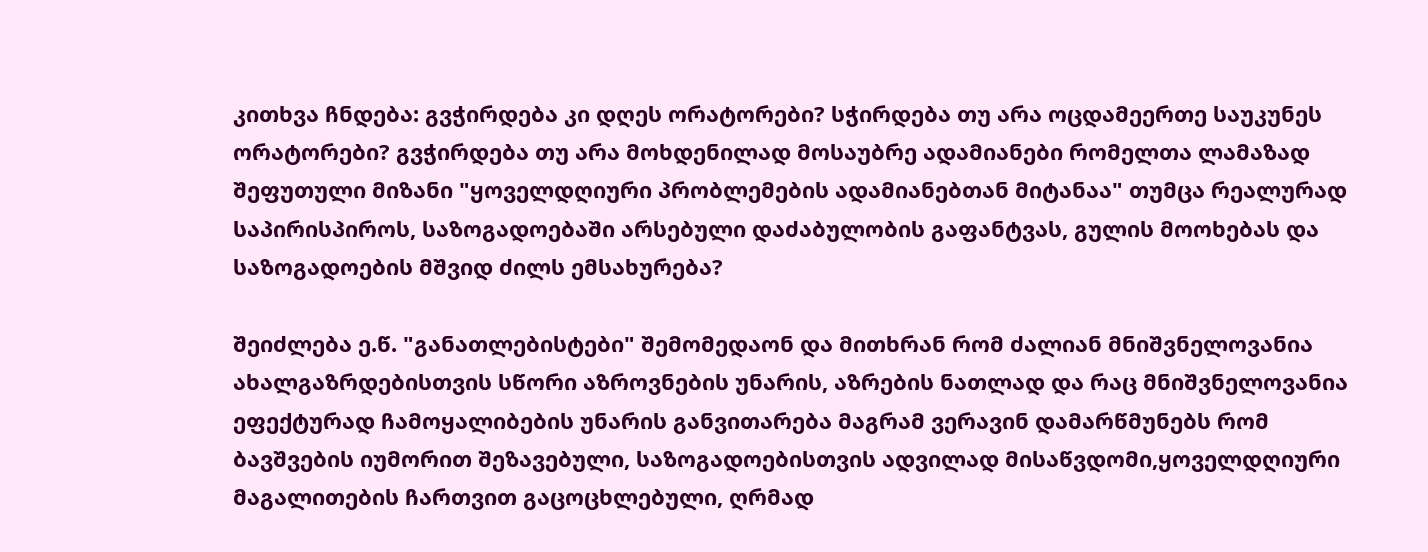კითხვა ჩნდება: გვჭირდება კი დღეს ორატორები? სჭირდება თუ არა ოცდამეერთე საუკუნეს ორატორები? გვჭირდება თუ არა მოხდენილად მოსაუბრე ადამიანები რომელთა ლამაზად შეფუთული მიზანი "ყოველდღიური პრობლემების ადამიანებთან მიტანაა" თუმცა რეალურად საპირისპიროს, საზოგადოებაში არსებული დაძაბულობის გაფანტვას, გულის მოოხებას და საზოგადოების მშვიდ ძილს ემსახურება?

შეიძლება ე.წ. "განათლებისტები" შემომედაონ და მითხრან რომ ძალიან მნიშვნელოვანია ახალგაზრდებისთვის სწორი აზროვნების უნარის, აზრების ნათლად და რაც მნიშვნელოვანია ეფექტურად ჩამოყალიბების უნარის განვითარება მაგრამ ვერავინ დამარწმუნებს რომ ბავშვების იუმორით შეზავებული, საზოგადოებისთვის ადვილად მისაწვდომი,ყოველდღიური მაგალითების ჩართვით გაცოცხლებული, ღრმად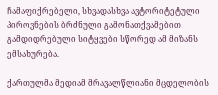ჩამაფიქრებელი, სხვადასხვა ავტორიტეტული პიროვნების ბრძნული გამონათქვამებით გამდიდრებული სიტყვები სწორედ ამ მიზანს ემსახურება.

ქართულმა მედიამ მრავალწლიანი მცდელობის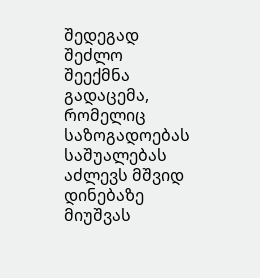შედეგად შეძლო შეექმნა გადაცემა, რომელიც საზოგადოებას საშუალებას აძლევს მშვიდ დინებაზე მიუშვას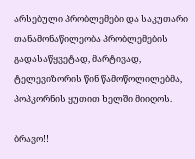არსებული პრობლემები და საკუთარი თანამონაწილეობა პრობლემების გადასაწყვეტად, მარტივად, ტელევიზორის წინ წამოწოლილებმა, პოპკორნის ყუთით ხელში მიიღოს.

ბრავო!!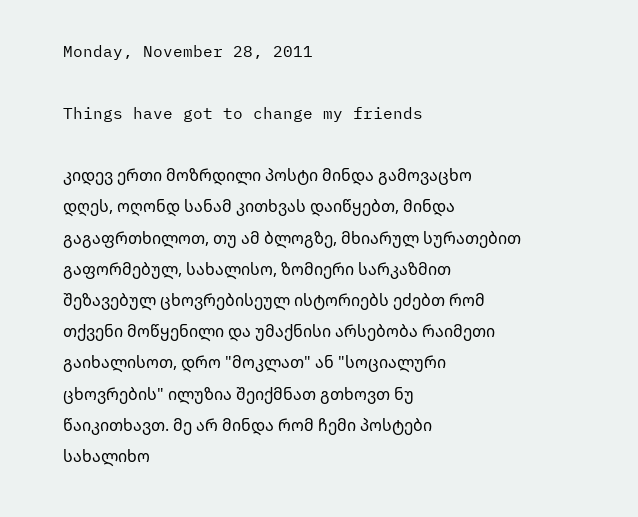Monday, November 28, 2011

Things have got to change my friends

კიდევ ერთი მოზრდილი პოსტი მინდა გამოვაცხო დღეს, ოღონდ სანამ კითხვას დაიწყებთ, მინდა გაგაფრთხილოთ, თუ ამ ბლოგზე, მხიარულ სურათებით გაფორმებულ, სახალისო, ზომიერი სარკაზმით შეზავებულ ცხოვრებისეულ ისტორიებს ეძებთ რომ თქვენი მოწყენილი და უმაქნისი არსებობა რაიმეთი გაიხალისოთ, დრო "მოკლათ" ან "სოციალური ცხოვრების" ილუზია შეიქმნათ გთხოვთ ნუ წაიკითხავთ. მე არ მინდა რომ ჩემი პოსტები სახალიხო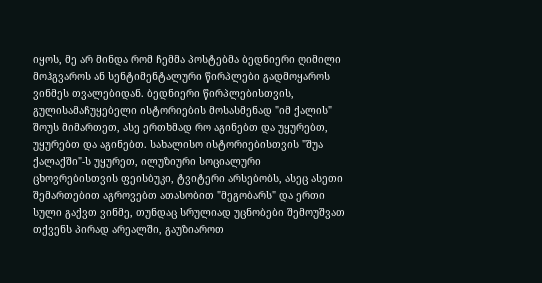იყოს, მე არ მინდა რომ ჩემმა პოსტებმა ბედნიერი ღიმილი მოჰგვაროს ან სენტიმენტალური წირპლები გადმოყაროს ვინმეს თვალებიდან. ბედნიერი წირპლებისთვის, გულისამაჩუყებელი ისტორიების მოსასმენად "იმ ქალის" შოუს მიმართეთ, ასე ერთხმად რო აგინებთ და უყურებთ, უყურებთ და აგინებთ. სახალისო ისტორიებისთვის "შუა ქალაქში"-ს უყურეთ, ილუზიური სოციალური ცხოვრებისთვის ფეისბუკი, ტვიტერი არსებობს, ასეც ასეთი შემართებით აგროვებთ ათასობით "მეგობარს" და ერთი სული გაქვთ ვინმე, თუნდაც სრულიად უცნობები შემოუშვათ თქვენს პირად არეალში, გაუზიაროთ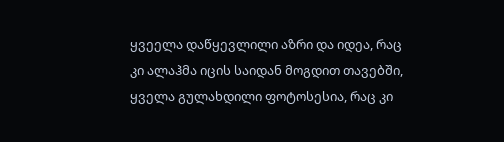ყვეელა დაწყევლილი აზრი და იდეა, რაც კი ალაჰმა იცის საიდან მოგდით თავებში, ყველა გულახდილი ფოტოსესია, რაც კი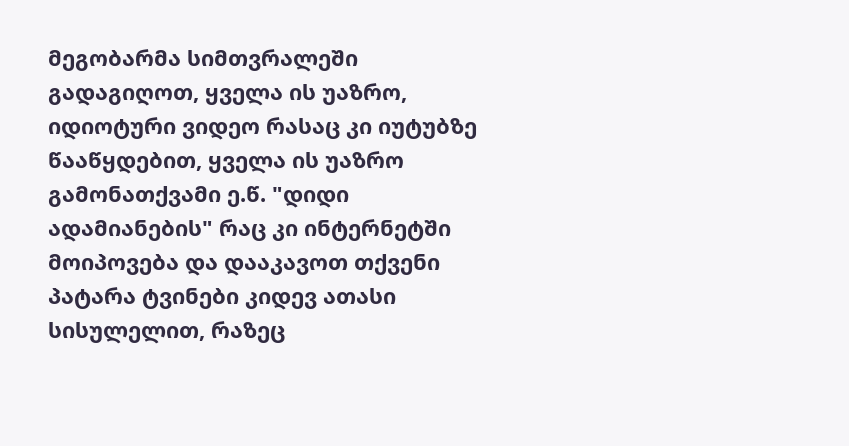მეგობარმა სიმთვრალეში გადაგიღოთ, ყველა ის უაზრო, იდიოტური ვიდეო რასაც კი იუტუბზე წააწყდებით, ყველა ის უაზრო გამონათქვამი ე.წ. "დიდი ადამიანების" რაც კი ინტერნეტში მოიპოვება და დააკავოთ თქვენი პატარა ტვინები კიდევ ათასი სისულელით, რაზეც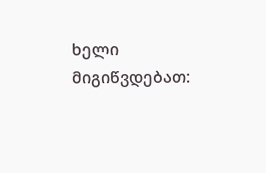ხელი მიგიწვდებათ: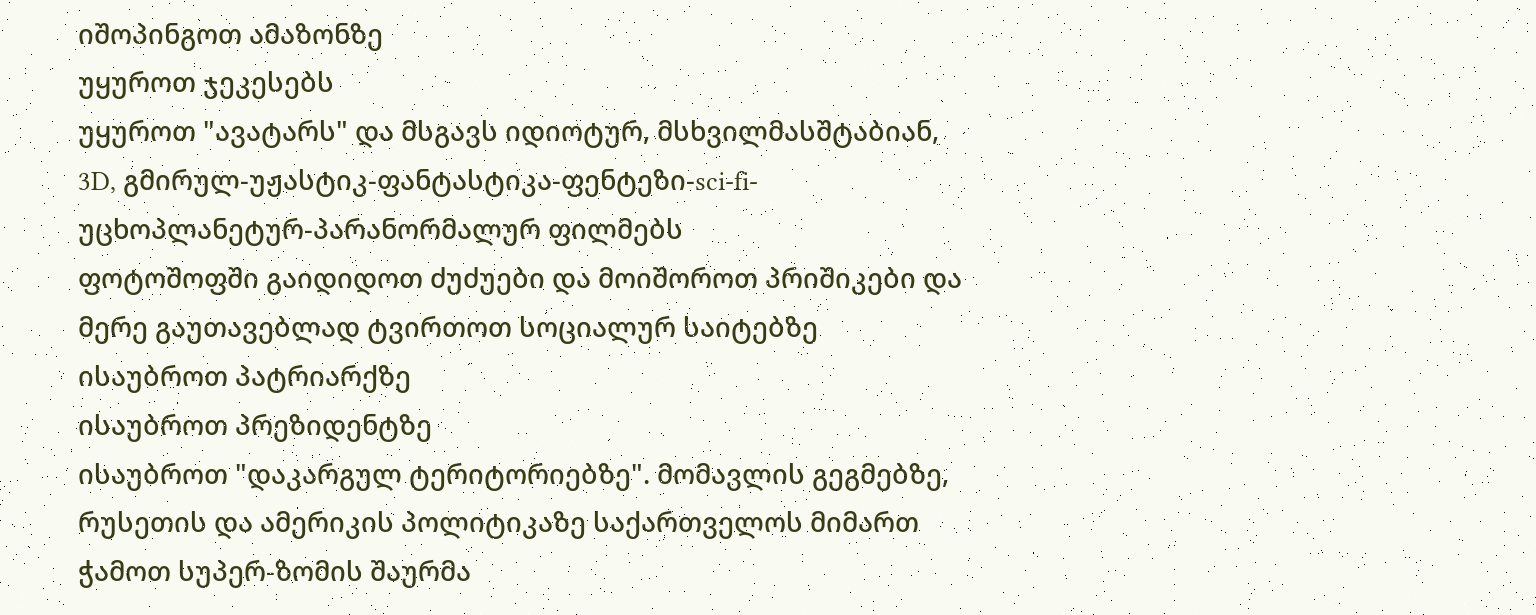იშოპინგოთ ამაზონზე
უყუროთ ჯეკესებს
უყუროთ "ავატარს" და მსგავს იდიოტურ, მსხვილმასშტაბიან, 3D, გმირულ-უჟასტიკ-ფანტასტიკა-ფენტეზი-sci-fi-უცხოპლანეტურ-პარანორმალურ ფილმებს
ფოტოშოფში გაიდიდოთ ძუძუები და მოიშოროთ პრიშიკები და მერე გაუთავებლად ტვირთოთ სოციალურ საიტებზე
ისაუბროთ პატრიარქზე
ისაუბროთ პრეზიდენტზე
ისაუბროთ "დაკარგულ ტერიტორიებზე". მომავლის გეგმებზე, რუსეთის და ამერიკის პოლიტიკაზე საქართველოს მიმართ
ჭამოთ სუპერ-ზომის შაურმა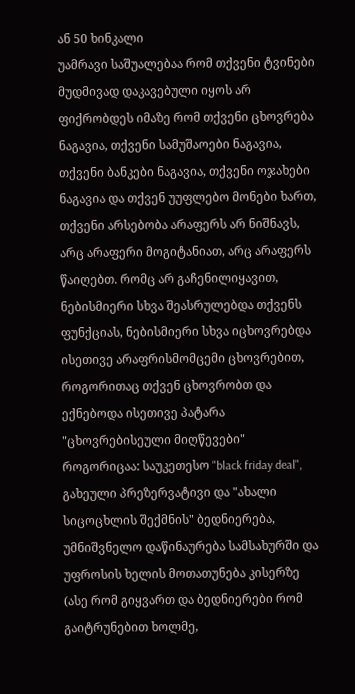ან 50 ხინკალი
უამრავი საშუალებაა რომ თქვენი ტვინები მუდმივად დაკავებული იყოს არ ფიქრობდეს იმაზე რომ თქვენი ცხოვრება ნაგავია, თქვენი სამუშაოები ნაგავია, თქვენი ბანკები ნაგავია, თქვენი ოჯახები ნაგავია და თქვენ უუფლებო მონები ხართ, თქვენი არსებობა არაფერს არ ნიშნავს, არც არაფერი მოგიტანიათ, არც არაფერს წაიღებთ. რომც არ გაჩენილიყავით, ნებისმიერი სხვა შეასრულებდა თქვენს ფუნქციას, ნებისმიერი სხვა იცხოვრებდა ისეთივე არაფრისმომცემი ცხოვრებით, როგორითაც თქვენ ცხოვრობთ და ექნებოდა ისეთივე პატარა "ცხოვრებისეული მიღწევები" როგორიცაა: საუკეთესო "black friday deal", გახეული პრეზერვატივი და "ახალი სიცოცხლის შექმნის" ბედნიერება, უმნიშვნელო დაწინაურება სამსახურში და უფროსის ხელის მოთათუნება კისერზე (ასე რომ გიყვართ და ბედნიერები რომ გაიტრუნებით ხოლმე,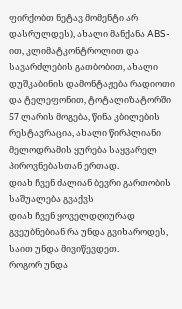ფირქობთ ნეტავ მომენტი არ დასრულდეს), ახალი მანქანა ABS-ით, კლიმატკონტროლით და სავარძლების გათბობით, ახალი დუშკაბინის დამონტაჟება რადიოთი და ტელეფონით, ტოტალიზატორში 57 ლარის მოგება, წინა კბილების რესტავრაცია, ახალი წირპლიანი მელოდრამის ყურება საყვარელ პიროვნებასთან ერთად.
დიახ ჩვენ ძალიან ბევრი გართობის საშუალება გვაქვს
დიახ ჩვენ ყოველდღიურად გვეუბნებიან რა უნდა გვიხაროდეს, საით უნდა მივიწევდეთ.
როგორ უნდა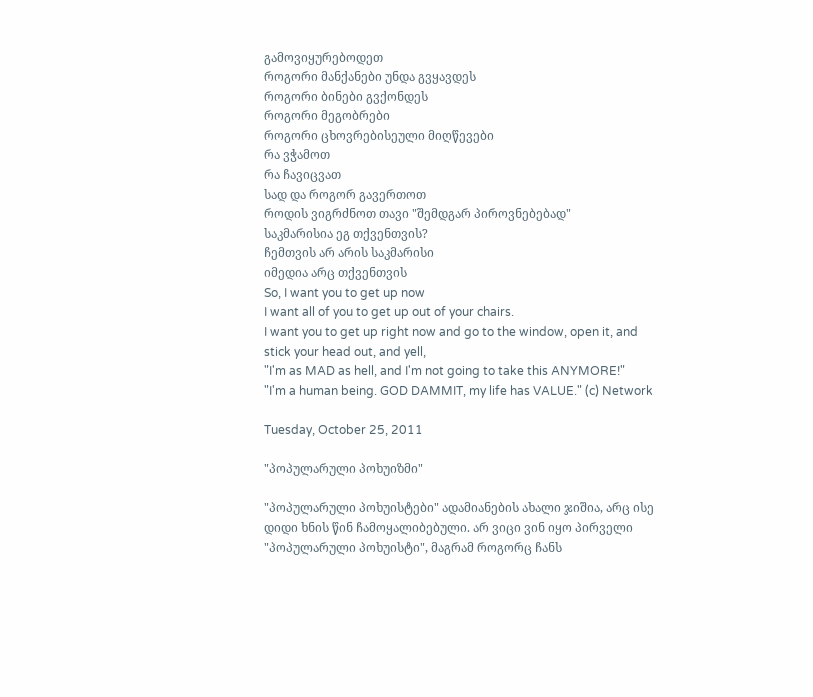გამოვიყურებოდეთ
როგორი მანქანები უნდა გვყავდეს
როგორი ბინები გვქონდეს
როგორი მეგობრები
როგორი ცხოვრებისეული მიღწევები
რა ვჭამოთ
რა ჩავიცვათ
სად და როგორ გავერთოთ
როდის ვიგრძნოთ თავი "შემდგარ პიროვნებებად"
საკმარისია ეგ თქვენთვის?
ჩემთვის არ არის საკმარისი
იმედია არც თქვენთვის
So, I want you to get up now
I want all of you to get up out of your chairs.
I want you to get up right now and go to the window, open it, and stick your head out, and yell,
"I'm as MAD as hell, and I'm not going to take this ANYMORE!"
"I'm a human being. GOD DAMMIT, my life has VALUE." (c) Network

Tuesday, October 25, 2011

"პოპულარული პოხუიზმი"

"პოპულარული პოხუისტები" ადამიანების ახალი ჯიშია, არც ისე დიდი ხნის წინ ჩამოყალიბებული. არ ვიცი ვინ იყო პირველი "პოპულარული პოხუისტი", მაგრამ როგორც ჩანს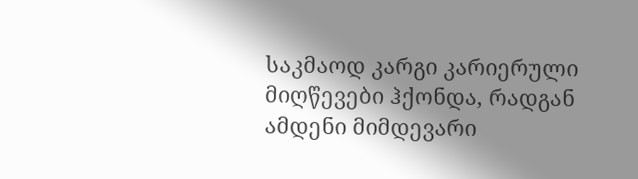საკმაოდ კარგი კარიერული მიღწევები ჰქონდა, რადგან ამდენი მიმდევარი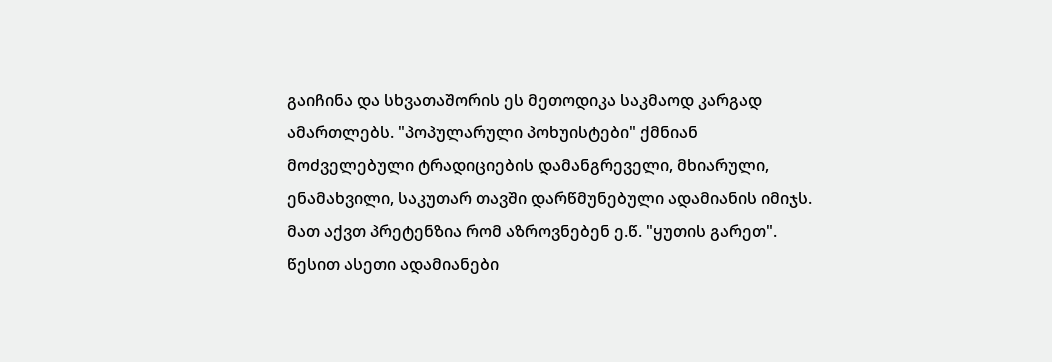გაიჩინა და სხვათაშორის ეს მეთოდიკა საკმაოდ კარგად ამართლებს. "პოპულარული პოხუისტები" ქმნიან მოძველებული ტრადიციების დამანგრეველი, მხიარული, ენამახვილი, საკუთარ თავში დარწმუნებული ადამიანის იმიჯს. მათ აქვთ პრეტენზია რომ აზროვნებენ ე.წ. "ყუთის გარეთ". წესით ასეთი ადამიანები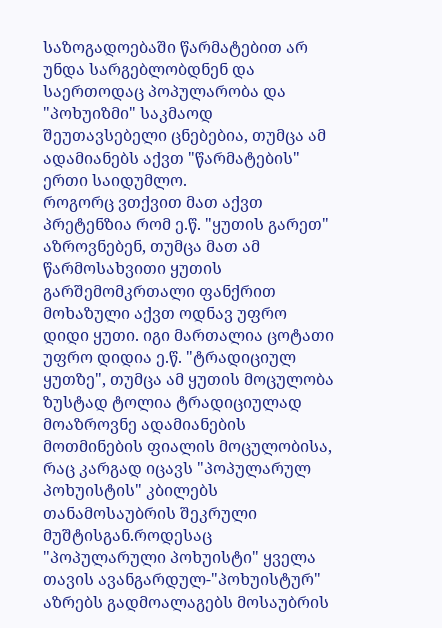საზოგადოებაში წარმატებით არ უნდა სარგებლობდნენ და საერთოდაც პოპულარობა და "პოხუიზმი" საკმაოდ შეუთავსებელი ცნებებია, თუმცა ამ ადამიანებს აქვთ "წარმატების" ერთი საიდუმლო.
როგორც ვთქვით მათ აქვთ პრეტენზია რომ ე.წ. "ყუთის გარეთ" აზროვნებენ, თუმცა მათ ამ წარმოსახვითი ყუთის გარშემომკრთალი ფანქრით მოხაზული აქვთ ოდნავ უფრო დიდი ყუთი. იგი მართალია ცოტათი უფრო დიდია ე.წ. "ტრადიციულ ყუთზე", თუმცა ამ ყუთის მოცულობა ზუსტად ტოლია ტრადიციულად მოაზროვნე ადამიანების მოთმინების ფიალის მოცულობისა, რაც კარგად იცავს "პოპულარულ პოხუისტის" კბილებს თანამოსაუბრის შეკრული მუშტისგან.როდესაც "პოპულარული პოხუისტი" ყველა თავის ავანგარდულ-"პოხუისტურ" აზრებს გადმოალაგებს მოსაუბრის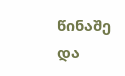წინაშე და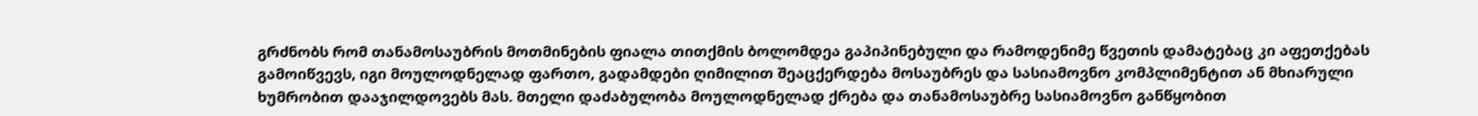გრძნობს რომ თანამოსაუბრის მოთმინების ფიალა თითქმის ბოლომდეა გაპიპინებული და რამოდენიმე წვეთის დამატებაც კი აფეთქებას გამოიწვევს, იგი მოულოდნელად ფართო, გადამდები ღიმილით შეაცქერდება მოსაუბრეს და სასიამოვნო კომპლიმენტით ან მხიარული ხუმრობით დააჯილდოვებს მას. მთელი დაძაბულობა მოულოდნელად ქრება და თანამოსაუბრე სასიამოვნო განწყობით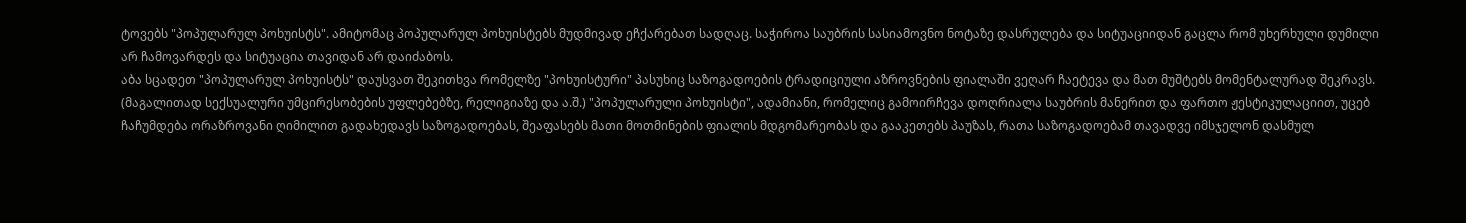ტოვებს "პოპულარულ პოხუისტს". ამიტომაც პოპულარულ პოხუისტებს მუდმივად ეჩქარებათ სადღაც. საჭიროა საუბრის სასიამოვნო ნოტაზე დასრულება და სიტუაციიდან გაცლა რომ უხერხული დუმილი არ ჩამოვარდეს და სიტუაცია თავიდან არ დაიძაბოს.
აბა სცადეთ "პოპულარულ პოხუისტს" დაუსვათ შეკითხვა რომელზე "პოხუისტური" პასუხიც საზოგადოების ტრადიციული აზროვნების ფიალაში ვეღარ ჩაეტევა და მათ მუშტებს მომენტალურად შეკრავს. (მაგალითად სექსუალური უმცირესობების უფლებებზე, რელიგიაზე და ა.შ.) "პოპულარული პოხუისტი", ადამიანი, რომელიც გამოირჩევა დოღრიალა საუბრის მანერით და ფართო ჟესტიკულაციით, უცებ ჩაჩუმდება ორაზროვანი ღიმილით გადახედავს საზოგადოებას, შეაფასებს მათი მოთმინების ფიალის მდგომარეობას და გააკეთებს პაუზას, რათა საზოგადოებამ თავადვე იმსჯელონ დასმულ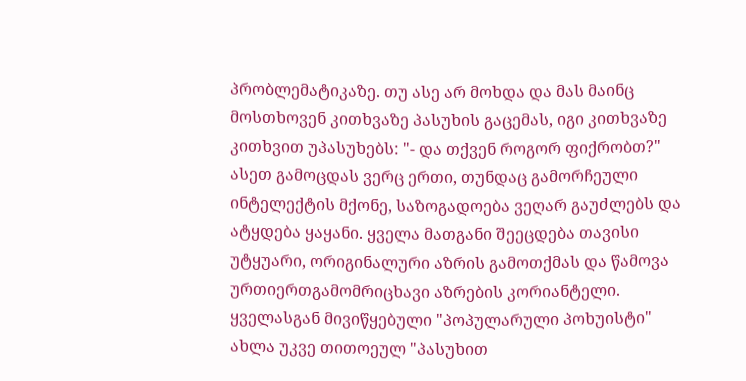პრობლემატიკაზე. თუ ასე არ მოხდა და მას მაინც მოსთხოვენ კითხვაზე პასუხის გაცემას, იგი კითხვაზე კითხვით უპასუხებს: "- და თქვენ როგორ ფიქრობთ?" ასეთ გამოცდას ვერც ერთი, თუნდაც გამორჩეული ინტელექტის მქონე, საზოგადოება ვეღარ გაუძლებს და ატყდება ყაყანი. ყველა მათგანი შეეცდება თავისი უტყუარი, ორიგინალური აზრის გამოთქმას და წამოვა ურთიერთგამომრიცხავი აზრების კორიანტელი. ყველასგან მივიწყებული "პოპულარული პოხუისტი" ახლა უკვე თითოეულ "პასუხით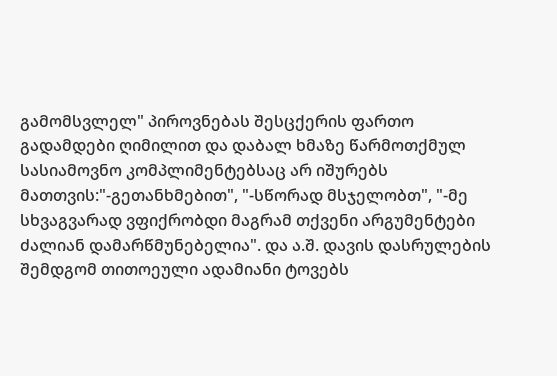გამომსვლელ" პიროვნებას შესცქერის ფართო გადამდები ღიმილით და დაბალ ხმაზე წარმოთქმულ სასიამოვნო კომპლიმენტებსაც არ იშურებს მათთვის:"-გეთანხმებით", "-სწორად მსჯელობთ", "-მე სხვაგვარად ვფიქრობდი მაგრამ თქვენი არგუმენტები ძალიან დამარწმუნებელია". და ა.შ. დავის დასრულების შემდგომ თითოეული ადამიანი ტოვებს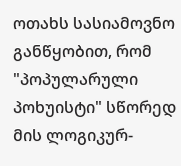ოთახს სასიამოვნო განწყობით, რომ "პოპულარული პოხუისტი" სწორედ მის ლოგიკურ-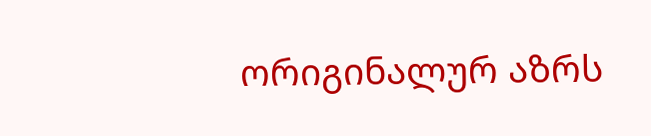ორიგინალურ აზრს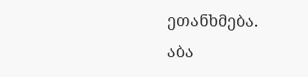ეთანხმება.
აბა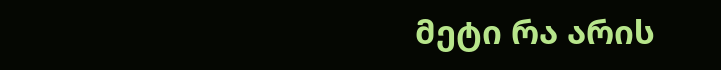მეტი რა არის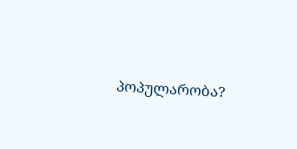პოპულარობა?